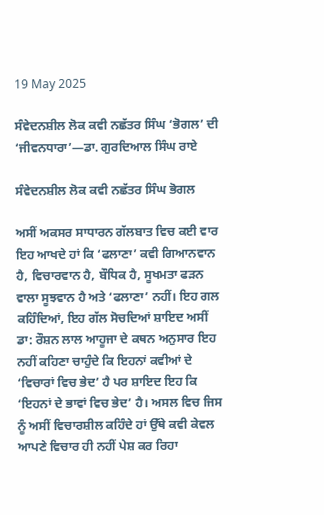19 May 2025

ਸੰਵੇਦਨਸ਼ੀਲ ਲੋਕ ਕਵੀ ਨਛੱਤਰ ਸਿੰਘ ‘ਭੋਗਲ’ ਦੀ ‘ਜੀਵਨਧਾਰਾ’—ਡਾ. ਗੁਰਦਿਆਲ ਸਿੰਘ ਰਾਏ

ਸੰਵੇਦਨਸ਼ੀਲ ਲੋਕ ਕਵੀ ਨਛੱਤਰ ਸਿੰਘ ਭੋਗਲ

ਅਸੀਂ ਅਕਸਰ ਸਾਧਾਰਨ ਗੱਲਬਾਤ ਵਿਚ ਕਈ ਵਾਰ ਇਹ ਆਖਦੇ ਹਾਂ ਕਿ ‘ਫਲਾਣਾ’ ਕਵੀ ਗਿਆਨਵਾਨ ਹੈ, ਵਿਚਾਰਵਾਨ ਹੈ, ਬੌਧਿਕ ਹੈ, ਸੂਖਮਤਾ ਫੜਨ ਵਾਲਾ ਸੂਝਵਾਨ ਹੈ ਅਤੇ ‘ਫਲਾਣਾ’ ਨਹੀਂ। ਇਹ ਗਲ ਕਹਿੰਦਿਆਂ, ਇਹ ਗੱਲ ਸੋਚਦਿਆਂ ਸ਼ਾਇਦ ਅਸੀਂ ਡਾ: ਰੌਸ਼ਨ ਲਾਲ ਆਹੂਜਾ ਦੇ ਕਥਨ ਅਨੁਸਾਰ ਇਹ ਨਹੀਂ ਕਹਿਣਾ ਚਾਹੁੰਦੇ ਕਿ ਇਹਨਾਂ ਕਵੀਆਂ ਦੇ ‘ਵਿਚਾਰਾਂ ਵਿਚ ਭੇਦ’ ਹੈ ਪਰ ਸ਼ਾਇਦ ਇਹ ਕਿ ‘ਇਹਨਾਂ ਦੇ ਭਾਵਾਂ ਵਿਚ ਭੇਦ’ ਹੈ। ਅਸਲ ਵਿਚ ਜਿਸ ਨੂੰ ਅਸੀਂ ਵਿਚਾਰਸ਼ੀਲ ਕਹਿੰਦੇ ਹਾਂ ਉੱਥੇ ਕਵੀ ਕੇਵਲ ਆਪਣੇ ਵਿਚਾਰ ਹੀ ਨਹੀਂ ਪੇਸ਼ ਕਰ ਰਿਹਾ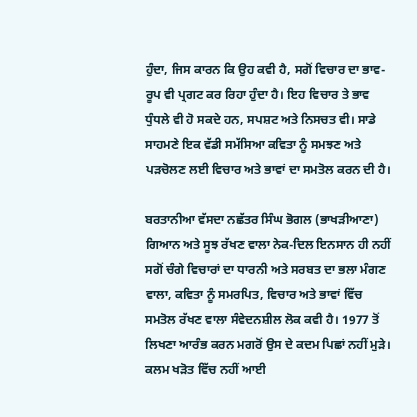ਹੁੰਦਾ, ਜਿਸ ਕਾਰਨ ਕਿ ਉਹ ਕਵੀ ਹੈ, ਸਗੋਂ ਵਿਚਾਰ ਦਾ ਭਾਵ-ਰੂਪ ਵੀ ਪ੍ਰਗਟ ਕਰ ਰਿਹਾ ਹੁੰਦਾ ਹੈ। ਇਹ ਵਿਚਾਰ ਤੇ ਭਾਵ ਧੁੰਧਲੇ ਵੀ ਹੋ ਸਕਦੇ ਹਨ, ਸਪਸ਼ਟ ਅਤੇ ਨਿਸਚਤ ਵੀ। ਸਾਡੇ ਸਾਹਮਣੇ ਇਕ ਵੱਡੀ ਸਮੱਸਿਆ ਕਵਿਤਾ ਨੂੰ ਸਮਝਣ ਅਤੇ ਪੜਚੋਲਣ ਲਈ ਵਿਚਾਰ ਅਤੇ ਭਾਵਾਂ ਦਾ ਸਮਤੋਲ ਕਰਨ ਦੀ ਹੈ।

ਬਰਤਾਨੀਆ ਵੱਸਦਾ ਨਛੱਤਰ ਸਿੰਘ ਭੋਗਲ (ਭਾਖੜੀਆਣਾ) ਗਿਆਨ ਅਤੇ ਸੂਝ ਰੱਖਣ ਵਾਲਾ ਨੇਕ-ਦਿਲ ਇਨਸਾਨ ਹੀ ਨਹੀਂ ਸਗੋਂ ਚੰਗੇ ਵਿਚਾਰਾਂ ਦਾ ਧਾਰਨੀ ਅਤੇ ਸਰਬਤ ਦਾ ਭਲਾ ਮੰਗਣ ਵਾਲਾ, ਕਵਿਤਾ ਨੂੰ ਸਮਰਪਿਤ, ਵਿਚਾਰ ਅਤੇ ਭਾਵਾਂ ਵਿੱਚ ਸਮਤੋਲ ਰੱਖਣ ਵਾਲਾ ਸੰਵੇਦਨਸ਼ੀਲ ਲੋਕ ਕਵੀ ਹੈ। 1977 ਤੋਂ ਲਿਖਣਾ ਆਰੰਭ ਕਰਨ ਮਗਰੋਂ ਉਸ ਦੇ ਕਦਮ ਪਿਛਾਂ ਨਹੀਂ ਮੁੜੇ। ਕਲਮ ਖੜੋਤ ਵਿੱਚ ਨਹੀਂ ਆਈ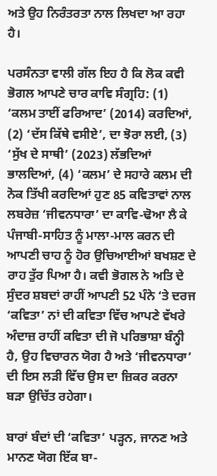ਅਤੇ ਉਹ ਨਿਰੰਤਰਤਾ ਨਾਲ ਲਿਖਦਾ ਆ ਰਹਾ ਹੈ।

ਪਰਸੰਨਤਾ ਵਾਲੀ ਗੱਲ ਇਹ ਹੈ ਕਿ ਲੋਕ ਕਵੀ ਭੋਗਲ ਆਪਣੇ ਚਾਰ ਕਾਵਿ ਸੰਗ੍ਰਹਿ: (1) ‘ਕਲਮ ਤਾਈਂ ਫਰਿਆਦ’ (2014) ਕਰਦਿਆਂ, (2) ‘ਦੱਸ ਕਿੱਥੇ ਵਸੀਏ’, ਦਾ ਝੋਰਾ ਲਈ, (3) ‘ਸੁੱਖ ਦੇ ਸਾਥੀ’ (2023) ਲੱਭਦਿਆਂ ਭਾਲਦਿਆਂ, (4) ‘ਕਲਮ’ ਦੇ ਸਹਾਰੇ ਕਲਮ ਦੀ ਨੋਕ ਤਿੱਖੀ ਕਰਦਿਆਂ ਹੁਣ 85 ਕਵਿਤਾਵਾਂ ਨਾਲ ਲਬਰੇਜ਼ ‘ਜੀਵਨਧਾਰਾ’ ਦਾ ਕਾਵਿ-ਢੋਆ ਲੈ ਕੇ ਪੰਜਾਬੀ-ਸਾਹਿਤ ਨੂੰ ਮਾਲਾ-ਮਾਲ ਕਰਨ ਦੀ ਆਪਣੀ ਚਾਹ ਨੂੰ ਹੋਰ ਉਚਿਆਈਆਂ ਬਖਸ਼ਣ ਦੇ ਰਾਹ ਤੁੱਰ ਪਿਆ ਹੈ। ਕਵੀ ਭੋਗਲ ਨੇ ਅਤਿ ਦੇ ਸੁੰਦਰ ਸ਼ਬਦਾਂ ਰਾਹੀਂ ਆਪਣੀ 52 ਪੰਨੇ ‘ਤੇ ਦਰਜ ‘ਕਵਿਤਾ’ ਨਾਂ ਦੀ ਕਵਿਤਾ ਵਿੱਚ ਆਪਣੇ ਵੱਖਰੇ ਅੰਦਾਜ਼ ਰਾਹੀਂ ਕਵਿਤਾ ਦੀ ਜੋ ਪਰਿਭਾਸ਼ਾ ਬੰਨ੍ਹੀ ਹੈ, ਉਹ ਵਿਚਾਰਨ ਯੋਗ ਹੈ ਅਤੇ ‘ਜੀਵਨਧਾਰਾ’ ਦੀ ਇਸ ਲੜੀ ਵਿੱਚ ਉਸ ਦਾ ਜ਼ਿਕਰ ਕਰਨਾ ਬੜਾ ਉਚਿੱਤ ਰਹੇਗਾ।

ਬਾਰਾਂ ਬੰਦਾਂ ਦੀ ‘ਕਵਿਤਾ’ ਪੜ੍ਹਨ, ਜਾਨਣ ਅਤੇ ਮਾਨਣ ਯੋਗ ਇੱਕ ਬਾ-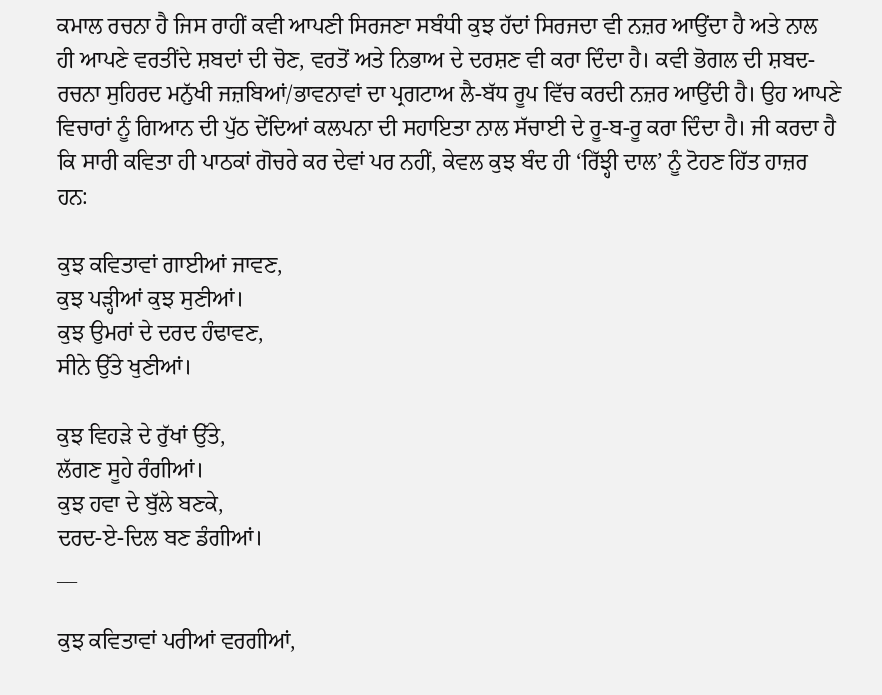ਕਮਾਲ ਰਚਨਾ ਹੈ ਜਿਸ ਰਾਹੀਂ ਕਵੀ ਆਪਣੀ ਸਿਰਜਣਾ ਸਬੰਧੀ ਕੁਝ ਹੱਦਾਂ ਸਿਰਜਦਾ ਵੀ ਨਜ਼ਰ ਆਉਂਦਾ ਹੈ ਅਤੇ ਨਾਲ ਹੀ ਆਪਣੇ ਵਰਤੀਂਦੇ ਸ਼ਬਦਾਂ ਦੀ ਚੋਣ, ਵਰਤੋਂ ਅਤੇ ਨਿਭਾਅ ਦੇ ਦਰਸ਼ਣ ਵੀ ਕਰਾ ਦਿੰਦਾ ਹੈ। ਕਵੀ ਭੋਗਲ ਦੀ ਸ਼ਬਦ-ਰਚਨਾ ਸੁਹਿਰਦ ਮਨੁੱਖੀ ਜਜ਼ਬਿਆਂ/ਭਾਵਨਾਵਾਂ ਦਾ ਪ੍ਰਗਟਾਅ ਲੈ-ਬੱਧ ਰੂਪ ਵਿੱਚ ਕਰਦੀ ਨਜ਼ਰ ਆਉਂਦੀ ਹੈ। ਉਹ ਆਪਣੇ ਵਿਚਾਰਾਂ ਨੂੰ ਗਿਆਨ ਦੀ ਪੁੱਠ ਦੇਂਦਿਆਂ ਕਲਪਨਾ ਦੀ ਸਹਾਇਤਾ ਨਾਲ ਸੱਚਾਈ ਦੇ ਰੂ-ਬ-ਰੂ ਕਰਾ ਦਿੰਦਾ ਹੈ। ਜੀ ਕਰਦਾ ਹੈ ਕਿ ਸਾਰੀ ਕਵਿਤਾ ਹੀ ਪਾਠਕਾਂ ਗੋਚਰੇ ਕਰ ਦੇਵਾਂ ਪਰ ਨਹੀਂ, ਕੇਵਲ ਕੁਝ ਬੰਦ ਹੀ ‘ਰਿੱਝ੍ਹੀ ਦਾਲ’ ਨੂੰ ਟੋਹਣ ਹਿੱਤ ਹਾਜ਼ਰ ਹਨ:

ਕੁਝ ਕਵਿਤਾਵਾਂ ਗਾਈਆਂ ਜਾਵਣ,
ਕੁਝ ਪੜ੍ਹੀਆਂ ਕੁਝ ਸੁਣੀਆਂ।
ਕੁਝ ਉਮਰਾਂ ਦੇ ਦਰਦ ਹੰਢਾਵਣ,
ਸੀਨੇ ਉੱਤੇ ਖੁਣੀਆਂ।

ਕੁਝ ਵਿਹੜੇ ਦੇ ਰੁੱਖਾਂ ਉੱਤੇ,
ਲੱਗਣ ਸੂਹੇ ਰੰਗੀਆਂ।
ਕੁਝ ਹਵਾ ਦੇ ਬੁੱਲੇ ਬਣਕੇ,
ਦਰਦ-ਏ-ਦਿਲ ਬਣ ਡੰਗੀਆਂ।
__

ਕੁਝ ਕਵਿਤਾਵਾਂ ਪਰੀਆਂ ਵਰਗੀਆਂ,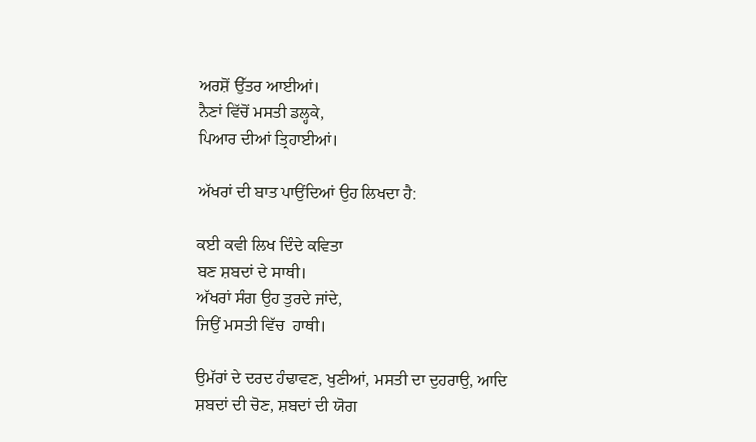ਅਰਸ਼ੋਂ ਉੱਤਰ ਆਈਆਂ।
ਨੈਣਾਂ ਵਿੱਚੋਂ ਮਸਤੀ ਡਲ੍ਹਕੇ,
ਪਿਆਰ ਦੀਆਂ ਤ੍ਰਿਹਾਈਆਂ।

ਅੱਖਰਾਂ ਦੀ ਬਾਤ ਪਾਉਂਦਿਆਂ ਉਹ ਲਿਖਦਾ ਹੈ:

ਕਈ ਕਵੀ ਲਿਖ ਦਿੰਦੇ ਕਵਿਤਾ
ਬਣ ਸ਼ਬਦਾਂ ਦੇ ਸਾਥੀ।
ਅੱਖਰਾਂ ਸੰਗ ਉਹ ਤੁਰਦੇ ਜਾਂਦੇ,
ਜਿਉਂ ਮਸਤੀ ਵਿੱਚ  ਹਾਥੀ।

ਉਮੱਰਾਂ ਦੇ ਦਰਦ ਹੰਢਾਵਣ, ਖੁਣੀਆਂ, ਮਸਤੀ ਦਾ ਦੁਹਰਾਉ, ਆਦਿ ਸ਼ਬਦਾਂ ਦੀ ਚੋਣ, ਸ਼ਬਦਾਂ ਦੀ ਯੋਗ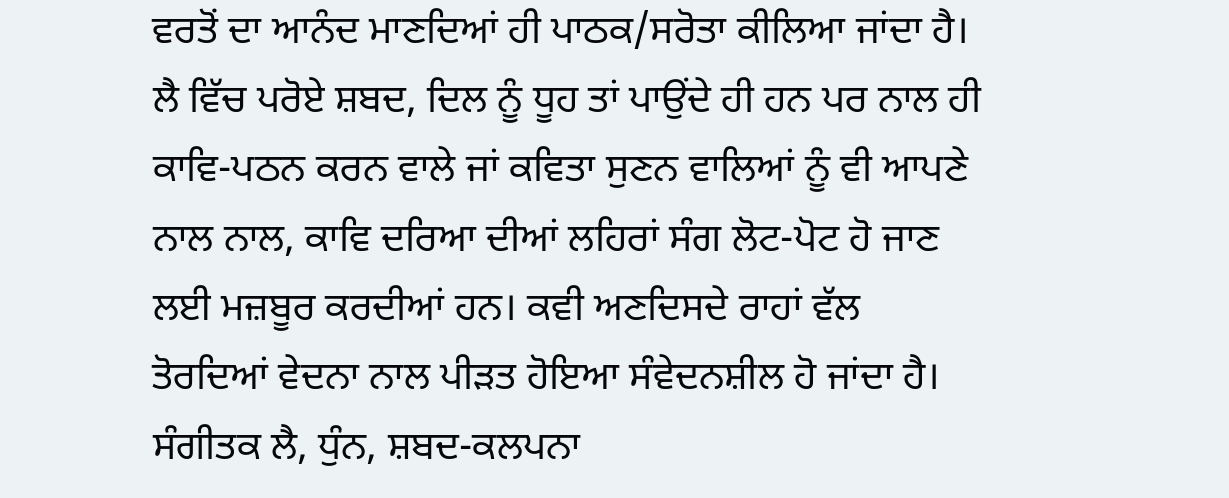ਵਰਤੋਂ ਦਾ ਆਨੰਦ ਮਾਣਦਿਆਂ ਹੀ ਪਾਠਕ/ਸਰੋਤਾ ਕੀਲਿਆ ਜਾਂਦਾ ਹੈ। ਲੈ ਵਿੱਚ ਪਰੋਏ ਸ਼ਬਦ, ਦਿਲ ਨੂੰ ਧੂਹ ਤਾਂ ਪਾਉਂਦੇ ਹੀ ਹਨ ਪਰ ਨਾਲ ਹੀ ਕਾਵਿ-ਪਠਨ ਕਰਨ ਵਾਲੇ ਜਾਂ ਕਵਿਤਾ ਸੁਣਨ ਵਾਲਿਆਂ ਨੂੰ ਵੀ ਆਪਣੇ ਨਾਲ ਨਾਲ, ਕਾਵਿ ਦਰਿਆ ਦੀਆਂ ਲਹਿਰਾਂ ਸੰਗ ਲੋਟ-ਪੋਟ ਹੋ ਜਾਣ ਲਈ ਮਜ਼ਬੂਰ ਕਰਦੀਆਂ ਹਨ। ਕਵੀ ਅਣਦਿਸਦੇ ਰਾਹਾਂ ਵੱਲ ਤੋਰਦਿਆਂ ਵੇਦਨਾ ਨਾਲ ਪੀੜਤ ਹੋਇਆ ਸੰਵੇਦਨਸ਼ੀਲ ਹੋ ਜਾਂਦਾ ਹੈ। ਸੰਗੀਤਕ ਲੈ, ਧੁੰਨ, ਸ਼ਬਦ-ਕਲਪਨਾ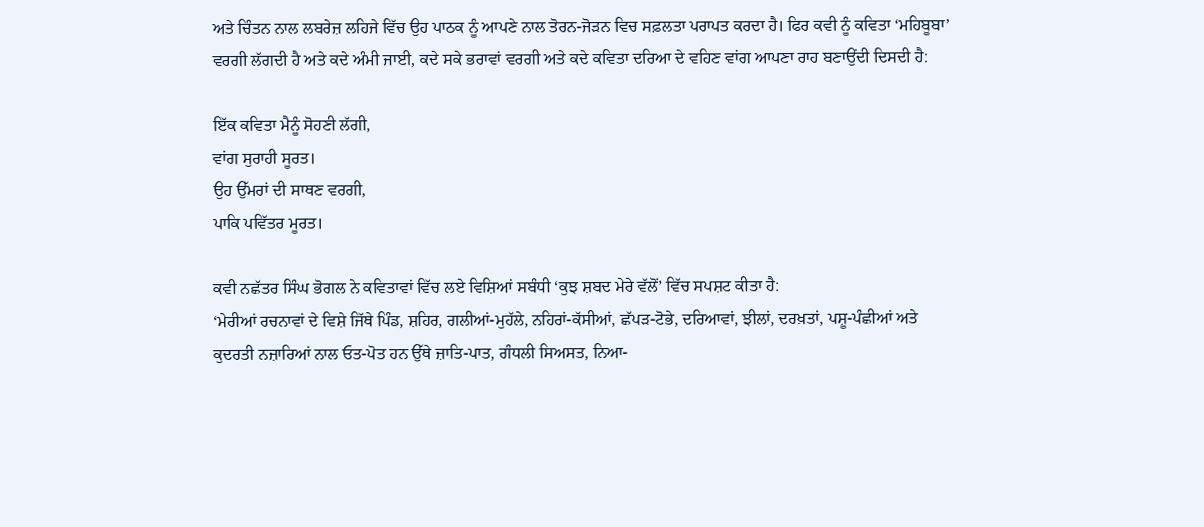ਅਤੇ ਚਿੰਤਨ ਨਾਲ ਲਬਰੇਜ਼ ਲਹਿਜੇ ਵਿੱਚ ਉਹ ਪਾਠਕ ਨੂੰ ਆਪਣੇ ਨਾਲ ਤੋਰਨ-ਜੋੜਨ ਵਿਚ ਸਫ਼ਲਤਾ ਪਰਾਪਤ ਕਰਦਾ ਹੈ। ਫਿਰ ਕਵੀ ਨੂੰ ਕਵਿਤਾ ‘ਮਹਿਬੂਬਾ’ ਵਰਗੀ ਲੱਗਦੀ ਹੈ ਅਤੇ ਕਦੇ ਅੰਮੀ ਜਾਈ, ਕਦੇ ਸਕੇ ਭਰਾਵਾਂ ਵਰਗੀ ਅਤੇ ਕਦੇ ਕਵਿਤਾ ਦਰਿਆ ਦੇ ਵਹਿਣ ਵਾਂਗ ਆਪਣਾ ਰਾਹ ਬਣਾਉਂਦੀ ਦਿਸਦੀ ਹੈ:

ਇੱਕ ਕਵਿਤਾ ਮੈਨੂੰ ਸੋਹਣੀ ਲੱਗੀ,
ਵਾਂਗ ਸੁਰਾਹੀ ਸੂਰਤ।
ਉਹ ਉੱਮਰਾਂ ਦੀ ਸਾਥਣ ਵਰਗੀ,
ਪਾਕਿ ਪਵਿੱਤਰ ਮੂਰਤ।

ਕਵੀ ਨਛੱਤਰ ਸਿੰਘ ਭੋਗਲ ਨੇ ਕਵਿਤਾਵਾਂ ਵਿੱਚ ਲਏ ਵਿਸ਼ਿਆਂ ਸਬੰਧੀ ‘ਕੁਝ ਸ਼ਬਦ ਮੇਰੇ ਵੱਲੋਂ’ ਵਿੱਚ ਸਪਸ਼ਟ ਕੀਤਾ ਹੈ:
‘ਮੇਰੀਆਂ ਰਚਨਾਵਾਂ ਦੇ ਵਿਸ਼ੇ ਜਿੱਥੇ ਪਿੰਡ, ਸ਼ਹਿਰ, ਗਲੀਆਂ-ਮੁਹੱਲੇ, ਨਹਿਰਾਂ-ਕੱਸੀਆਂ, ਛੱਪੜ-ਟੋਭੇ, ਦਰਿਆਵਾਂ, ਝੀਲਾਂ, ਦਰਖ਼ਤਾਂ, ਪਸ਼ੂ-ਪੰਛੀਆਂ ਅਤੇ ਕੁਦਰਤੀ ਨਜ਼ਾਰਿਆਂ ਨਾਲ ਓਤ-ਪੋਤ ਹਨ ਉੱਥੇ ਜ਼ਾਤਿ-ਪਾਤ, ਗੰਧਲੀ ਸਿਅਸਤ, ਨਿਆ-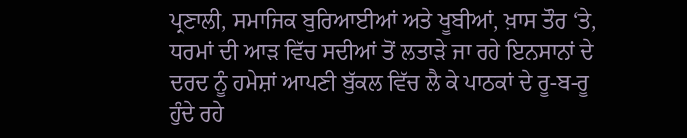ਪ੍ਰਣਾਲੀ, ਸਮਾਜਿਕ ਬੁਰਿਆਈਆਂ ਅਤੇ ਖੂਬੀਆਂ, ਖ਼ਾਸ ਤੌਰ ‘ਤੇ, ਧਰਮਾਂ ਦੀ ਆੜ ਵਿੱਚ ਸਦੀਆਂ ਤੋਂ ਲਤਾੜੇ ਜਾ ਰਹੇ ਇਨਸਾਨਾਂ ਦੇ ਦਰਦ ਨੂੰ ਹਮੇਸ਼ਾਂ ਆਪਣੀ ਬੁੱਕਲ ਵਿੱਚ ਲੈ ਕੇ ਪਾਠਕਾਂ ਦੇ ਰੂ-ਬ-ਰੂ ਹੁੰਦੇ ਰਹੇ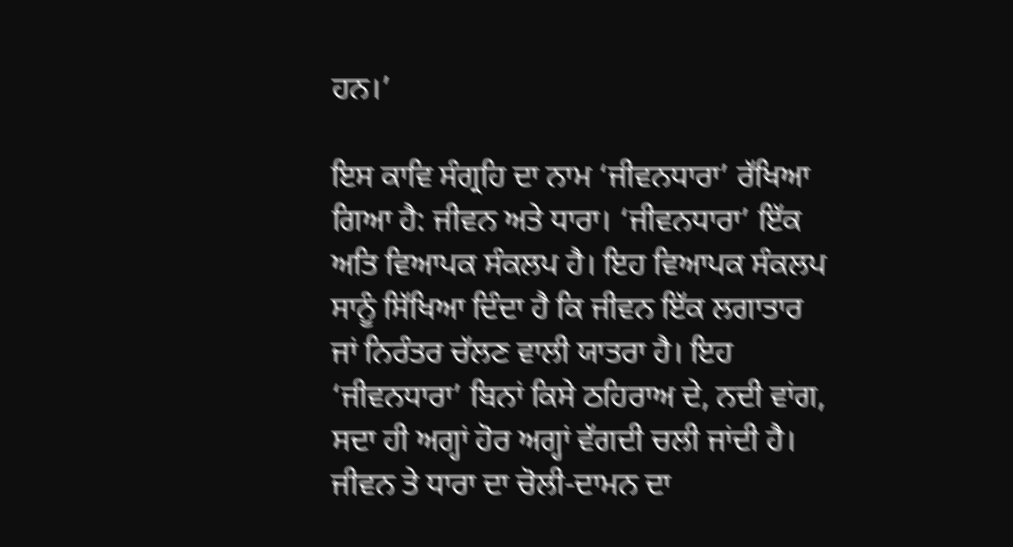ਹਨ।’

ਇਸ ਕਾਵਿ ਸੰਗ੍ਰਹਿ ਦਾ ਨਾਮ ‘ਜੀਵਨਧਾਰਾ’ ਰੱਖਿਆ ਗਿਆ ਹੈ: ਜੀਵਨ ਅਤੇ ਧਾਰਾ। ‘ਜੀਵਨਧਾਰਾ’ ਇੱਕ ਅਤਿ ਵਿਆਪਕ ਸੰਕਲਪ ਹੈ। ਇਹ ਵਿਆਪਕ ਸੰਕਲਪ ਸਾਨੂੰ ਸਿੱਖਿਆ ਦਿੰਦਾ ਹੈ ਕਿ ਜੀਵਨ ਇੱਕ ਲਗਾਤਾਰ ਜਾਂ ਨਿਰੰਤਰ ਚੱਲਣ ਵਾਲੀ ਯਾਤਰਾ ਹੈ। ਇਹ ‘ਜੀਵਨਧਾਰਾ’ ਬਿਨਾਂ ਕਿਸੇ ਠਹਿਰਾਅ ਦੇ, ਨਦੀ ਵਾਂਗ, ਸਦਾ ਹੀ ਅਗ੍ਹਾਂ ਹੋਰ ਅਗ੍ਹਾਂ ਵੱਗਦੀ ਚਲੀ ਜਾਂਦੀ ਹੈ। ਜੀਵਨ ਤੇ ਧਾਰਾ ਦਾ ਚੋਲੀ-ਦਾਮਨ ਦਾ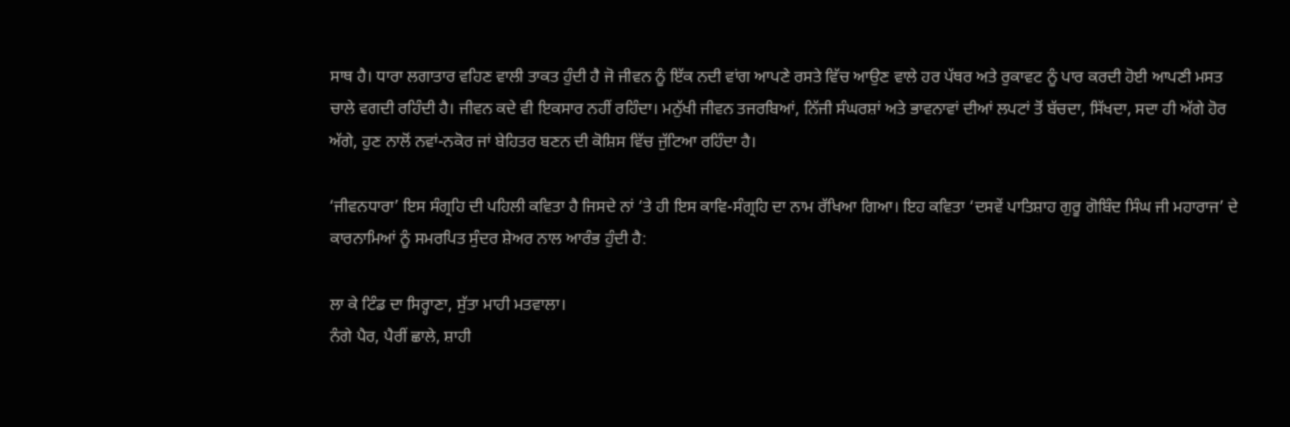ਸਾਥ ਹੈ। ਧਾਰਾ ਲਗਾਤਾਰ ਵਹਿਣ ਵਾਲੀ ਤਾਕਤ ਹੁੰਦੀ ਹੈ ਜੋ ਜੀਵਨ ਨੂੰ ਇੱਕ ਨਦੀ ਵਾਂਗ ਆਪਣੇ ਰਸਤੇ ਵਿੱਚ ਆਉਣ ਵਾਲੇ ਹਰ ਪੱਥਰ ਅਤੇ ਰੁਕਾਵਟ ਨੂੰ ਪਾਰ ਕਰਦੀ ਹੋਈ ਆਪਣੀ ਮਸਤ ਚਾਲੇ ਵਗਦੀ ਰਹਿੰਦੀ ਹੈ। ਜੀਵਨ ਕਦੇ ਵੀ ਇਕਸਾਰ ਨਹੀਂ ਰਹਿੰਦਾ। ਮਨੁੱਖੀ ਜੀਵਨ ਤਜਰਬਿਆਂ, ਨਿੱਜੀ ਸੰਘਰਸ਼ਾਂ ਅਤੇ ਭਾਵਨਾਵਾਂ ਦੀਆਂ ਲਪਟਾਂ ਤੋਂ ਬੱਚਦਾ, ਸਿੱਖਦਾ, ਸਦਾ ਹੀ ਅੱਗੇ ਹੋਰ ਅੱਗੇ, ਹੁਣ ਨਾਲੋਂ ਨਵਾਂ-ਨਕੋਰ ਜਾਂ ਬੇਹਿਤਰ ਬਣਨ ਦੀ ਕੋਸ਼ਿਸ ਵਿੱਚ ਜੁੱਟਿਆ ਰਹਿੰਦਾ ਹੈ।

‘ਜੀਵਨਧਾਰਾ’ ਇਸ ਸੰਗ੍ਰਹਿ ਦੀ ਪਹਿਲੀ ਕਵਿਤਾ ਹੈ ਜਿਸਦੇ ਨਾਂ ‘ਤੇ ਹੀ ਇਸ ਕਾਵਿ-ਸੰਗ੍ਰਹਿ ਦਾ ਨਾਮ ਰੱਖਿਆ ਗਿਆ। ਇਹ ਕਵਿਤਾ ‘ਦਸਵੇਂ ਪਾਤਿਸ਼ਾਹ ਗੁਰੂ ਗੋਬਿੰਦ ਸਿੰਘ ਜੀ ਮਹਾਰਾਜ’ ਦੇ ਕਾਰਨਾਮਿਆਂ ਨੂੰ ਸਮਰਪਿਤ ਸੁੰਦਰ ਸ਼ੇਅਰ ਨਾਲ ਆਰੰਭ ਹੁੰਦੀ ਹੈ:

ਲਾ ਕੇ ਟਿੰਡ ਦਾ ਸਿਰ੍ਹਾਣਾ, ਸੁੱਤਾ ਮਾਹੀ ਮਤਵਾਲਾ।
ਨੰਗੇ ਪੈਰ, ਪੈਰੀਂ ਛਾਲੇ, ਸ਼ਾਹੀ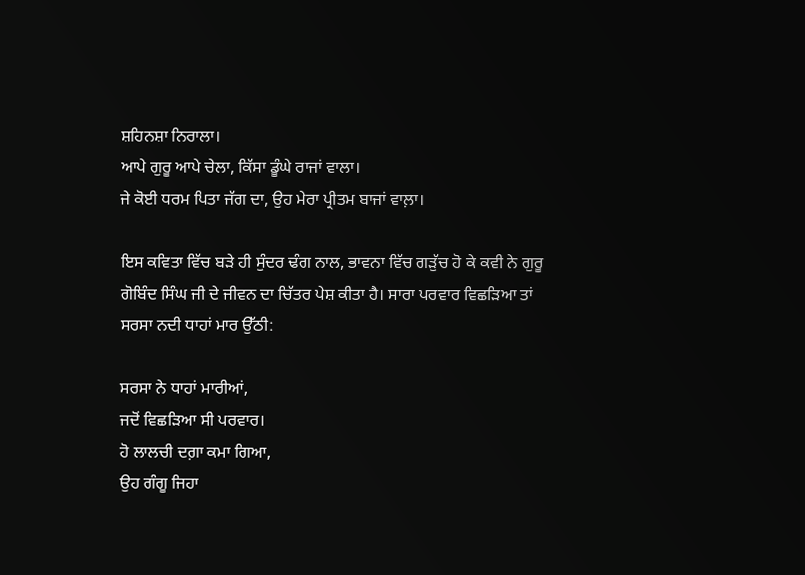ਸ਼ਹਿਨਸ਼ਾ ਨਿਰਾਲਾ।
ਆਪੇ ਗੁਰੂ ਆਪੇ ਚੇਲਾ, ਕਿੱਸਾ ਡੂੰਘੇ ਰਾਜਾਂ ਵਾਲਾ।
ਜੇ ਕੋਈ ਧਰਮ ਪਿਤਾ ਜੱਗ ਦਾ, ਉਹ ਮੇਰਾ ਪ੍ਰੀਤਮ ਬਾਜਾਂ ਵਾਲ਼ਾ।

ਇਸ ਕਵਿਤਾ ਵਿੱਚ ਬੜੇ ਹੀ ਸੁੰਦਰ ਢੰਗ ਨਾਲ, ਭਾਵਨਾ ਵਿੱਚ ਗੜੁੱਚ ਹੋ ਕੇ ਕਵੀ ਨੇ ਗੁਰੂ ਗੋਬਿੰਦ ਸਿੰਘ ਜੀ ਦੇ ਜੀਵਨ ਦਾ ਚਿੱਤਰ ਪੇਸ਼ ਕੀਤਾ ਹੈ। ਸਾਰਾ ਪਰਵਾਰ ਵਿਛੜਿਆ ਤਾਂ ਸਰਸਾ ਨਦੀ ਧਾਹਾਂ ਮਾਰ ਉੱਠੀ:

ਸਰਸਾ ਨੇ ਧਾਹਾਂ ਮਾਰੀਆਂ,
ਜਦੋਂ ਵਿਛੜਿਆ ਸੀ ਪਰਵਾਰ।
ਹੋ ਲਾਲਚੀ ਦਗ਼ਾ ਕਮਾ ਗਿਆ,
ਉਹ ਗੰਗੂ ਜਿਹਾ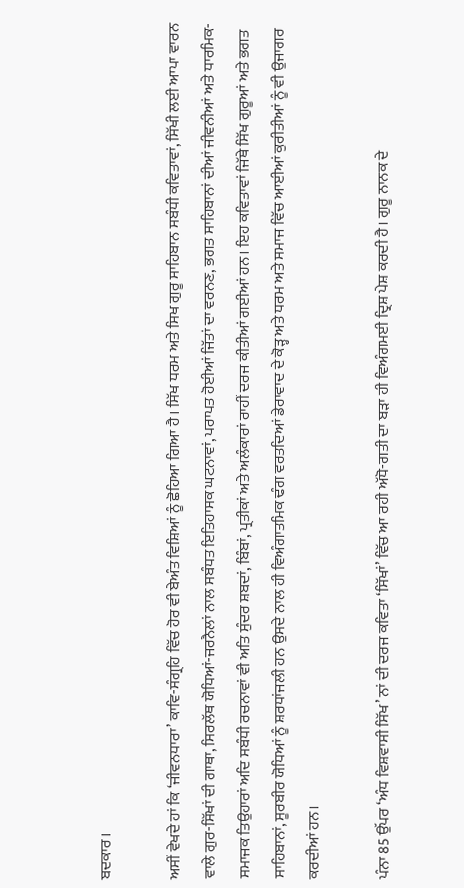ਬਦਕਾਰ।

ਅਸੀਂ ਵੇਖਦੇ ਹਾਂ ਕਿ ‘ਜੀਵਨਧਾਰਾ’ ਕਾਵਿ-ਸੰਗ੍ਰਹਿ ਵਿੱਚ ਹੋਰ ਵੀ ਬੇਅੰਤ ਵਿਸ਼ਿਆਂ ਨੂੰ ਛੋਹਿਆ ਗਿਆ ਹੈ। ਸਿੱਖ ਧਰਮ ਅਤੇ ਸਿਖ ਗੁਰੂ ਸਾਹਿਬਾਨ ਸਬੰਧੀ ਕਵਿਤਾਵਾਂ, ਸਿੱਖੀ ਲਈ ਆਪਾ ਵਾਰਨ ਵਾਲੇ ਗੁਰ-ਸਿੱਖਾਂ ਦੀ ਗਾਥਾ, ਸਿਰਲੱਥ ਯੋਧਿਆਂ-ਜਰਨੈਲਾਂ ਨਾਲ ਸਬੰਧਤ ਇਤਿਹਾਸਕ ਘਟਨਾਵਾਂ, ਪਰਾਪਤ ਹੋਈਆਂ ਜਿੱਤਾਂ ਦਾ ਵਰਨਣ, ਭਗਤ ਸਾਹਿਬਾਨਾਂ ਦੀਆਂ ਜੀਵਨੀਆਂ ਅਤੇ ਧਾਰਮਿਕ-ਸਮਾਜਕ ਤਿਉਹਾਰਾਂ ਅਦਿ ਸਬੰਧੀ ਰਚਨਾਵਾਂ ਵੀ ਅਤਿ ਸੁੰਦਰ ਸ਼ਬਦਾਂ, ਬਿੰਬਾਂ, ਪ੍ਰਤੀਕਾਂ ਅਤੇ ਅਲੰਕਾਰਾਂ ਰਾਹੀਂ ਦਰਜ ਕੀਤੀਆਂ ਗਈਆਂ ਹਨ। ਇਹ ਕਵਿਤਾਵਾਂ ਜਿੱਥੇ ਸਿੱਖ ਗੁਰੂਆਂ ਅਤੇ ਭਗਤ ਸਾਹਿਬਾਨਾਂ, ਸੂਰਬੀਰ ਯੋਧਿਆਂ ਨੂੰ ਸ਼ਰਧਾਂਜਲੀ ਹਨ ਉਸਦੇ ਨਾਲ ਹੀ ਵਿਅੰਗਾਤਮਿਕ ਢੰਗ ਵਰਤਦਿਆਂ ਡੇਰਾਵਾਦ ਦੇ ਕੋੜ੍ਹ ਅਤੇ ਧਰਮ ਅਤੇ ਸਮਾਜ ਵਿੱਚ ਆਈਆਂ ਕੁਰੀਤੀਆਂ ਨੂੰ ਵੀ ਉਜਾਗਰ ਕਰਦੀਆਂ ਹਨ।

ਪੰਨਾ 85 ਉੱਪਰ ‘ਅੰਧ ਵਿਸ਼ਵਾਸੀ ਸਿੱਖ’ ਨਾਂ ਦੀ ਦਰਜ ਕਵਿਤਾ ‘ਸਿੱਖਾਂ’ ਵਿੱਚ ਆ ਰਹੀ ਅੱਧੋ-ਗਤੀ ਦਾ ਬੜਾ ਹੀ ਵਿਅੰਗਮਈ ਦ੍ਰਿਸ਼ ਪੇਸ਼ ਕਰਦੀ ਹੈ। ਗੁਰੂ ਨਾਨਕ ਦੇ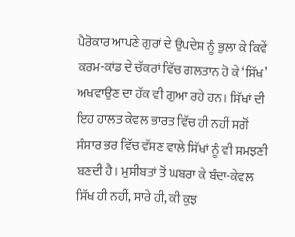ਪੈਰੋਕਾਰ ਆਪਣੇ ਗੁਰਾਂ ਦੇ ਉਪਦੇਸ਼ ਨੂੰ ਭੁਲਾ ਕੇ ਕਿਵੇਂ ਕਰਮ-ਕਾਂਡ ਦੇ ਚੱਕਰਾਂ ਵਿੱਚ ਗਲਤਾਨ ਹੋ ਕੇ ‘ਸਿੱਖ’ ਅਖਵਾਉਣ ਦਾ ਹੱਕ ਵੀ ਗੁਆ ਰਹੇ ਹਨ। ਸਿੱਖਾਂ ਦੀ ਇਹ ਹਾਲਤ ਕੇਵਲ ਭਾਰਤ ਵਿੱਚ ਹੀ ਨਹੀਂ ਸਗੋਂ ਸੰਸਾਰ ਭਰ ਵਿੱਚ ਵੱਸਣ ਵਾਲੇ ਸਿੱਖਾਂ ਨੂੰ ਵੀ ਸਮਝਣੀ ਬਣਦੀ ਹੈ। ਮੁਸੀਬਤਾਂ ਤੋਂ ਘਬਰਾ ਕੇ ਬੰਦਾ-ਕੇਵਲ ਸਿੱਖ ਹੀ ਨਹੀਂ, ਸਾਰੇ ਹੀ, ਕੀ ਕੁਝ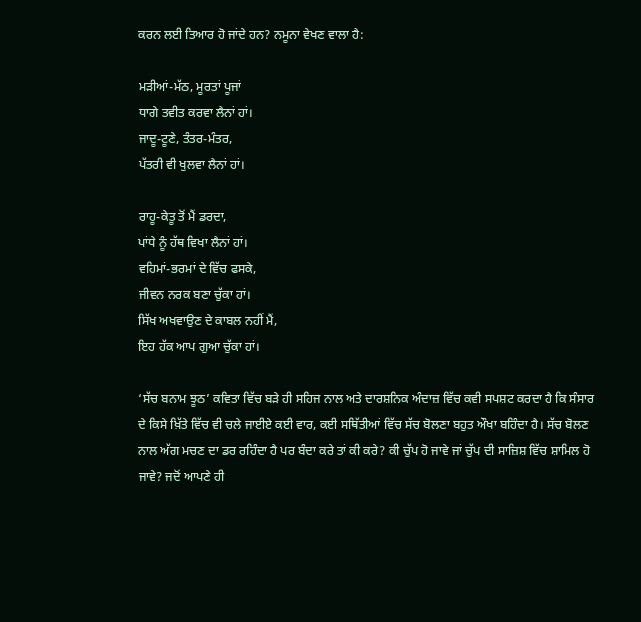ਕਰਨ ਲਈ ਤਿਆਰ ਹੋ ਜਾਂਦੇ ਹਨ? ਨਮੂਨਾ ਵੇਖਣ ਵਾਲਾ ਹੈ:

ਮੜੀਆਂ-ਮੱਠ, ਮੂਰਤਾਂ ਪੂਜਾਂ
ਧਾਗੇ ਤਵੀਤ ਕਰਵਾ ਲੈਨਾਂ ਹਾਂ।
ਜਾਦੂ-ਟੂਣੇ, ਤੰਤਰ-ਮੰਤਰ,
ਪੱਤਰੀ ਵੀ ਖੁਲਵਾ ਲੈਨਾਂ ਹਾਂ।

ਰਾਹੂ-ਕੇਤੂ ਤੋਂ ਮੈਂ ਡਰਦਾ,
ਪਾਂਧੇ ਨੂੰ ਹੱਥ ਵਿਖਾ ਲੈਨਾਂ ਹਾਂ।
ਵਹਿਮਾਂ-ਭਰਮਾਂ ਦੇ ਵਿੱਚ ਫਸਕੇ,
ਜੀਵਨ ਨਰਕ ਬਣਾ ਚੁੱਕਾ ਹਾਂ।
ਸਿੱਖ ਅਖਵਾਉਣ ਦੇ ਕਾਬਲ ਨਹੀਂ ਮੈਂ,
ਇਹ ਹੱਕ ਆਪ ਗੁਆ ਚੁੱਕਾ ਹਾਂ।

‘ਸੱਚ ਬਨਾਮ ਝੂਠ’ ਕਵਿਤਾ ਵਿੱਚ ਬੜੇ ਹੀ ਸਹਿਜ ਨਾਲ ਅਤੇ ਦਾਰਸ਼ਨਿਕ ਅੰਦਾਜ਼ ਵਿੱਚ ਕਵੀ ਸਪਸ਼ਟ ਕਰਦਾ ਹੈ ਕਿ ਸੰਸਾਰ ਦੇ ਕਿਸੇ ਖ਼ਿੱਤੇ ਵਿੱਚ ਵੀ ਚਲੇ ਜਾਈਏ ਕਈ ਵਾਰ, ਕਈ ਸਥਿੱਤੀਆਂ ਵਿੱਚ ਸੱਚ ਬੋਲਣਾ ਬਹੁਤ ਔਖਾ ਬਹਿੰਦਾ ਹੈ। ਸੱਚ ਬੋਲਣ ਨਾਲ ਅੱਗ ਮਚਣ ਦਾ ਡਰ ਰਹਿੰਦਾ ਹੈ ਪਰ ਬੰਦਾ ਕਰੇ ਤਾਂ ਕੀ ਕਰੇ? ਕੀ ਚੁੱਪ ਹੋ ਜਾਵੇ ਜਾਂ ਚੁੱਪ ਦੀ ਸਾਜ਼ਿਸ਼ ਵਿੱਚ ਸ਼ਾਮਿਲ ਹੋ ਜਾਵੇ? ਜਦੋਂ ਆਪਣੇ ਹੀ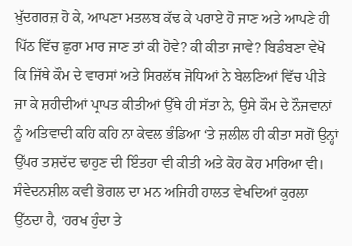ਖ਼ੁੱਦਗਰਜ਼ ਹੋ ਕੇ, ਆਪਣਾ ਮਤਲਬ ਕੱਢ ਕੇ ਪਰਾਏ ਹੋ ਜਾਣ ਅਤੇ ਆਪਣੇ ਹੀ ਪਿੱਠ ਵਿੱਚ ਛੁਰਾ ਮਾਰ ਜਾਣ ਤਾਂ ਕੀ ਹੋਵੇ? ਕੀ ਕੀਤਾ ਜਾਵੇ? ਬਿਡੰਬਣਾ ਵੇਖੋ ਕਿ ਜਿੱਥੇ ਕੌਮ ਦੇ ਵਾਰਸਾਂ ਅਤੇ ਸਿਰਲੱਥ ਜੋਧਿਆਂ ਨੇ ਬੇਲਣਿਆਂ ਵਿੱਚ ਪੀੜੇ ਜਾ ਕੇ ਸ਼ਹੀਦੀਆਂ ਪ੍ਰਾਪਤ ਕੀਤੀਆਂ ਉੱਥੇ ਹੀ ਸੱਤਾ ਨੇ, ਉਸੇ ਕੌਮ ਦੇ ਨੌਜਵਾਨਾਂ ਨੂੰ ਅਤਿਵਾਦੀ ਕਹਿ ਕਹਿ ਨਾ ਕੇਵਲ ਭੰਡਿਆ ‘ਤੇ ਜ਼ਲੀਲ ਹੀ ਕੀਤਾ ਸਗੋਂ ਉਨ੍ਹਾਂ ਉੱਪਰ ਤਸ਼ਦੱਦ ਢਾਹੁਣ ਦੀ ਇੰਤਹਾ ਵੀ ਕੀਤੀ ਅਤੇ ਕੋਹ ਕੋਹ ਮਾਰਿਆ ਵੀ। ਸੰਵੇਦਨਸ਼ੀਲ ਕਵੀ ਭੋਗਲ ਦਾ ਮਨ ਅਜਿਹੀ ਹਾਲਤ ਵੇਖਦਿਆਂ ਕੁਰਲਾ ਉੱਠਦਾ ਹੈ, ‘ਹਰਖ ਹੁੰਦਾ ਤੇ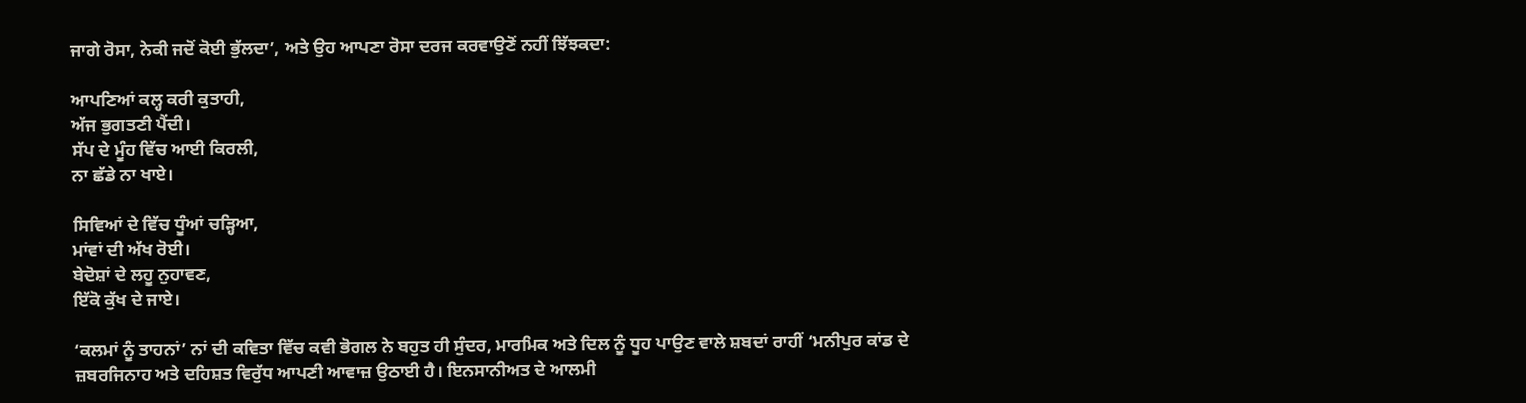ਜਾਗੇ ਰੋਸਾ, ਨੇਕੀ ਜਦੋਂ ਕੋਈ ਭੁੱਲਦਾ’, ਅਤੇ ਉਹ ਆਪਣਾ ਰੋਸਾ ਦਰਜ ਕਰਵਾਉਣੋਂ ਨਹੀਂ ਝਿੱਝਕਦਾ:

ਆਪਣਿਆਂ ਕਲ੍ਹ ਕਰੀ ਕੁਤਾਹੀ,
ਅੱਜ ਭੁਗਤਣੀ ਪੈਂਦੀ।
ਸੱਪ ਦੇ ਮੂੰਹ ਵਿੱਚ ਆਈ ਕਿਰਲੀ,
ਨਾ ਛੱਡੇ ਨਾ ਖਾਏ।

ਸਿਵਿਆਂ ਦੇ ਵਿੱਚ ਧੂੰਆਂ ਚੜ੍ਹਿਆ,
ਮਾਂਵਾਂ ਦੀ ਅੱਖ ਰੋਈ।
ਬੇਦੋਸ਼ਾਂ ਦੇ ਲਹੂ ਨੁਹਾਵਣ,
ਇੱਕੋ ਕੁੱਖ ਦੇ ਜਾਏ।

‘ਕਲਮਾਂ ਨੂੰ ਤਾਹਨਾਂ’ ਨਾਂ ਦੀ ਕਵਿਤਾ ਵਿੱਚ ਕਵੀ ਭੋਗਲ ਨੇ ਬਹੁਤ ਹੀ ਸੁੰਦਰ, ਮਾਰਮਿਕ ਅਤੇ ਦਿਲ ਨੂੰ ਧੂਹ ਪਾਉਣ ਵਾਲੇ ਸ਼ਬਦਾਂ ਰਾਹੀਂ ‘ਮਨੀਪੁਰ ਕਾਂਡ ਦੇ ਜ਼ਬਰਜਿਨਾਹ ਅਤੇ ਦਹਿਸ਼ਤ ਵਿਰੁੱਧ ਆਪਣੀ ਆਵਾਜ਼ ਉਠਾਈ ਹੈ। ਇਨਸਾਨੀਅਤ ਦੇ ਆਲਮੀ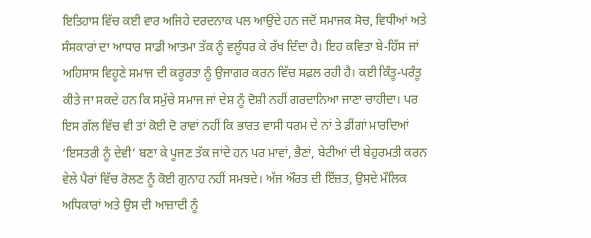ਇਤਿਹਾਸ ਵਿੱਚ ਕਈ ਵਾਰ ਅਜਿਹੇ ਦਰਦਨਾਕ ਪਲ ਆਉਂਦੇ ਹਨ ਜਦੋਂ ਸਮਾਜਕ ਸੋਚ, ਵਿਧੀਆਂ ਅਤੇ ਸੰਸਕਾਰਾਂ ਦਾ ਆਧਾਰ ਸਾਡੀ ਆਤਮਾ ਤੱਕ ਨੂੰ ਵਲੂੰਧਰ ਕੇ ਰੱਖ ਦਿੰਦਾ ਹੈ। ਇਹ ਕਵਿਤਾ ਬੇ-ਹਿੱਸ ਜਾਂ ਅਹਿਸਾਸ ਵਿਹੂਣੇ ਸਮਾਜ ਦੀ ਕਰੂਰਤਾ ਨੂੰ ਉਜਾਗਰ ਕਰਨ ਵਿੱਚ ਸਫ਼ਲ ਰਹੀ ਹੈ। ਕਈ ਕਿੰਤੂ-ਪਰੰਤੂ ਕੀਤੇ ਜਾ ਸਕਦੇ ਹਨ ਕਿ ਸਮੁੱਚੇ ਸਮਾਜ ਜਾਂ ਦੇਸ਼ ਨੂੰ ਦੋਸ਼ੀ ਨਹੀਂ ਗਰਦਾਨਿਆ ਜਾਣਾ ਚਾਹੀਦਾ। ਪਰ ਇਸ ਗੱਲ ਵਿੱਚ ਵੀ ਤਾਂ ਕੋਈ ਦੋ ਰਾਵਾਂ ਨਹੀਂ ਕਿ ਭਾਰਤ ਵਾਸੀ ਧਰਮ ਦੇ ਨਾਂ ਤੇ ਡੀਂਗਾਂ ਮਾਰਦਿਆਂ ‘ਇਸਤਰੀ ਨੂੰ ਦੇਵੀ’ ਬਣਾ ਕੇ ਪੂਜਣ ਤੱਕ ਜਾਂਦੇ ਹਨ ਪਰ ਮਾਵਾਂ, ਭੈਣਾਂ, ਬੇਟੀਆਂ ਦੀ ਬੇਹੁਰਮਤੀ ਕਰਨ ਵੇਲੇ ਪੈਰਾਂ ਵਿੱਚ ਰੋਲਣ ਨੂੰ ਕੋਈ ਗੁਨਾਹ ਨਹੀਂ ਸਮਝਦੇ। ਅੱਜ ਔਰਤ ਦੀ ਇੱਜ਼ਤ, ਉਸਦੇ ਮੌਲਿਕ ਅਧਿਕਾਰਾਂ ਅਤੇ ਉਸ ਦੀ ਆਜ਼ਾਦੀ ਨੂੰ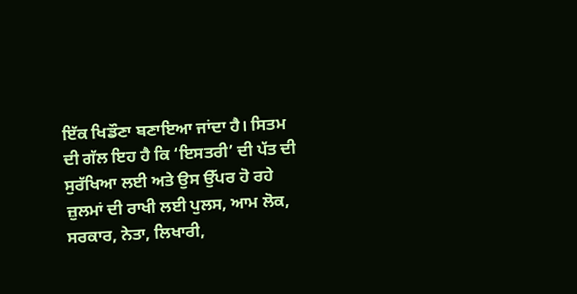ਇੱਕ ਖਿਡੌਣਾ ਬਣਾਇਆ ਜਾਂਦਾ ਹੈ। ਸਿਤਮ ਦੀ ਗੱਲ ਇਹ ਹੈ ਕਿ ‘ਇਸਤਰੀ’ ਦੀ ਪੱਤ ਦੀ ਸੁਰੱਖਿਆ ਲਈ ਅਤੇ ਉਸ ਉੱਪਰ ਹੋ ਰਹੇ ਜ਼ੁਲਮਾਂ ਦੀ ਰਾਖੀ ਲਈ ਪੁਲਸ, ਆਮ ਲੋਕ, ਸਰਕਾਰ, ਨੇਤਾ, ਲਿਖਾਰੀ,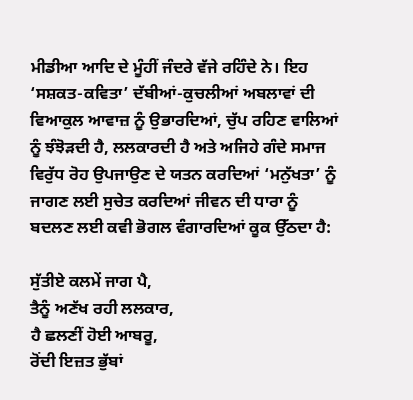ਮੀਡੀਆ ਆਦਿ ਦੇ ਮੂੰਹੀਂ ਜੰਦਰੇ ਵੱਜੇ ਰਹਿੰਦੇ ਨੇ। ਇਹ ‘ਸਸ਼ਕਤ-ਕਵਿਤਾ’ ਦੱਬੀਆਂ-ਕੁਚਲੀਆਂ ਅਬਲਾਵਾਂ ਦੀ ਵਿਆਕੁਲ ਆਵਾਜ਼ ਨੂੰ ਉਭਾਰਦਿਆਂ, ਚੁੱਪ ਰਹਿਣ ਵਾਲਿਆਂ ਨੂੰ ਝੰਝੋੜਦੀ ਹੈ, ਲਲਕਾਰਦੀ ਹੈ ਅਤੇ ਅਜਿਹੇ ਗੰਦੇ ਸਮਾਜ ਵਿਰੁੱਧ ਰੋਹ ਉਪਜਾਉਣ ਦੇ ਯਤਨ ਕਰਦਿਆਂ ‘ਮਨੁੱਖਤਾ’ ਨੂੰ ਜਾਗਣ ਲਈ ਸੁਚੇਤ ਕਰਦਿਆਂ ਜੀਵਨ ਦੀ ਧਾਰਾ ਨੂੰ ਬਦਲਣ ਲਈ ਕਵੀ ਭੋਗਲ ਵੰਗਾਰਦਿਆਂ ਕੂਕ ਉੱਠਦਾ ਹੈ:

ਸੁੱਤੀਏ ਕਲਮੇਂ ਜਾਗ ਪੈ,
ਤੈਨੂੰ ਅਣੱਖ ਰਹੀ ਲਲਕਾਰ,
ਹੈ ਛਲਣੀਂ ਹੋਈ ਆਬਰੂ,
ਰੋਂਦੀ ਇਜ਼ਤ ਭੁੱਬਾਂ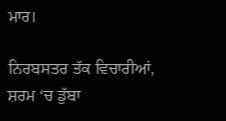ਮਾਰ।

ਨਿਰਬਸਤਰ ਤੱਕ ਵਿਚਾਰੀਆਂ,
ਸ਼ਰਮ ‘ਚ ਡੁੱਬਾ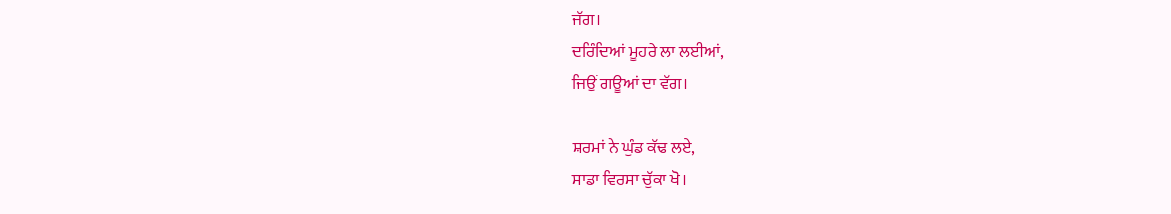ਜੱਗ।
ਦਰਿੰਦਿਆਂ ਮੂਹਰੇ ਲਾ ਲਈਆਂ,
ਜਿਉਂ ਗਊਆਂ ਦਾ ਵੱਗ।

ਸ਼ਰਮਾਂ ਨੇ ਘੁੰਡ ਕੱਢ ਲਏ,
ਸਾਡਾ ਵਿਰਸਾ ਚੁੱਕਾ ਖੋ।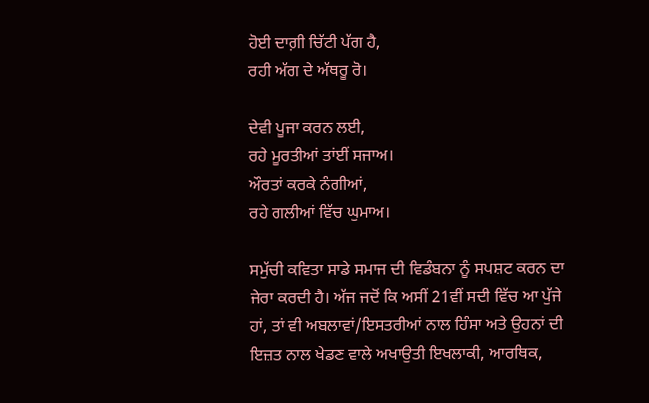ਹੋਈ ਦਾਗ਼ੀ ਚਿੱਟੀ ਪੱਗ ਹੈ,
ਰਹੀ ਅੱਗ ਦੇ ਅੱਥਰੂ ਰੋ।

ਦੇਵੀ ਪੂਜਾ ਕਰਨ ਲਈ,
ਰਹੇ ਮੂਰਤੀਆਂ ਤਾਂਈਂ ਸਜਾਅ।
ਔਰਤਾਂ ਕਰਕੇ ਨੰਗੀਆਂ,
ਰਹੇ ਗਲੀਆਂ ਵਿੱਚ ਘੁਮਾਅ।

ਸਮੁੱਚੀ ਕਵਿਤਾ ਸਾਡੇ ਸਮਾਜ ਦੀ ਵਿਡੰਬਨਾ ਨੂੰ ਸਪਸ਼ਟ ਕਰਨ ਦਾ ਜੇਰਾ ਕਰਦੀ ਹੈ। ਅੱਜ ਜਦੋਂ ਕਿ ਅਸੀਂ 21ਵੀਂ ਸਦੀ ਵਿੱਚ ਆ ਪੁੱਜੇ ਹਾਂ, ਤਾਂ ਵੀ ਅਬਲਾਵਾਂ/ਇਸਤਰੀਆਂ ਨਾਲ ਹਿੰਸਾ ਅਤੇ ਉਹਨਾਂ ਦੀ ਇਜ਼ਤ ਨਾਲ ਖੇਡਣ ਵਾਲੇ ਅਖਾਉਤੀ ਇਖਲਾਕੀ, ਆਰਥਿਕ,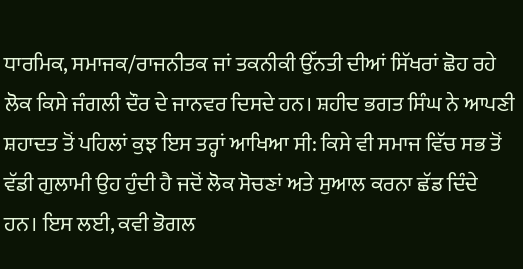ਧਾਰਮਿਕ, ਸਮਾਜਕ/ਰਾਜਨੀਤਕ ਜਾਂ ਤਕਨੀਕੀ ਉੱਨਤੀ ਦੀਆਂ ਸਿੱਖਰਾਂ ਛੋਹ ਰਹੇ ਲੋਕ ਕਿਸੇ ਜੰਗਲੀ ਦੌਰ ਦੇ ਜਾਨਵਰ ਦਿਸਦੇ ਹਨ। ਸ਼ਹੀਦ ਭਗਤ ਸਿੰਘ ਨੇ ਆਪਣੀ ਸ਼ਹਾਦਤ ਤੋਂ ਪਹਿਲਾਂ ਕੁਝ ਇਸ ਤਰ੍ਹਾਂ ਆਖਿਆ ਸੀ: ਕਿਸੇ ਵੀ ਸਮਾਜ ਵਿੱਚ ਸਭ ਤੋਂ ਵੱਡੀ ਗੁਲਾਮੀ ਉਹ ਹੁੰਦੀ ਹੈ ਜਦੋਂ ਲੋਕ ਸੋਚਣਾਂ ਅਤੇ ਸੁਆਲ ਕਰਨਾ ਛੱਡ ਦਿੰਦੇ ਹਨ। ਇਸ ਲਈ, ਕਵੀ ਭੋਗਲ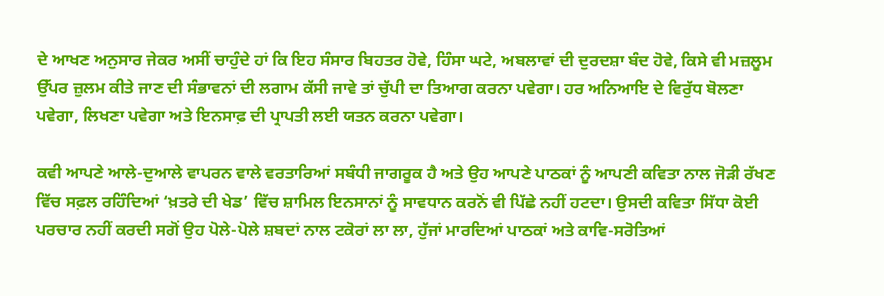ਦੇ ਆਖਣ ਅਨੁਸਾਰ ਜੇਕਰ ਅਸੀਂ ਚਾਹੁੰਦੇ ਹਾਂ ਕਿ ਇਹ ਸੰਸਾਰ ਬਿਹਤਰ ਹੋਵੇ, ਹਿੰਸਾ ਘਟੇ, ਅਬਲਾਵਾਂ ਦੀ ਦੁਰਦਸ਼ਾ ਬੰਦ ਹੋਵੇ, ਕਿਸੇ ਵੀ ਮਜ਼ਲੂਮ ਉੱਪਰ ਜ਼ੁਲਮ ਕੀਤੇ ਜਾਣ ਦੀ ਸੰਭਾਵਨਾਂ ਦੀ ਲਗਾਮ ਕੱਸੀ ਜਾਵੇ ਤਾਂ ਚੁੱਪੀ ਦਾ ਤਿਆਗ ਕਰਨਾ ਪਵੇਗਾ। ਹਰ ਅਨਿਆਇ ਦੇ ਵਿਰੁੱਧ ਬੋਲਣਾ ਪਵੇਗਾ, ਲਿਖਣਾ ਪਵੇਗਾ ਅਤੇ ਇਨਸਾਫ਼ ਦੀ ਪ੍ਰਾਪਤੀ ਲਈ ਯਤਨ ਕਰਨਾ ਪਵੇਗਾ।

ਕਵੀ ਆਪਣੇ ਆਲੇ-ਦੁਆਲੇ ਵਾਪਰਨ ਵਾਲੇ ਵਰਤਾਰਿਆਂ ਸਬੰਧੀ ਜਾਗਰੂਕ ਹੈ ਅਤੇ ਉਹ ਆਪਣੇ ਪਾਠਕਾਂ ਨੂੰ ਆਪਣੀ ਕਵਿਤਾ ਨਾਲ ਜੋੜੀ ਰੱਖਣ ਵਿੱਚ ਸਫ਼ਲ ਰਹਿੰਦਿਆਂ ‘ਖ਼ਤਰੇ ਦੀ ਖੇਡ’ ਵਿੱਚ ਸ਼ਾਮਿਲ ਇਨਸਾਨਾਂ ਨੂੰ ਸਾਵਧਾਨ ਕਰਨੋਂ ਵੀ ਪਿੱਛੇ ਨਹੀਂ ਹਟਦਾ। ਉਸਦੀ ਕਵਿਤਾ ਸਿੱਧਾ ਕੋਈ ਪਰਚਾਰ ਨਹੀਂ ਕਰਦੀ ਸਗੋਂ ਉਹ ਪੋਲੇ-ਪੋਲੇ ਸ਼ਬਦਾਂ ਨਾਲ ਟਕੋਰਾਂ ਲਾ ਲਾ, ਹੁੱਜਾਂ ਮਾਰਦਿਆਂ ਪਾਠਕਾਂ ਅਤੇ ਕਾਵਿ-ਸਰੋਤਿਆਂ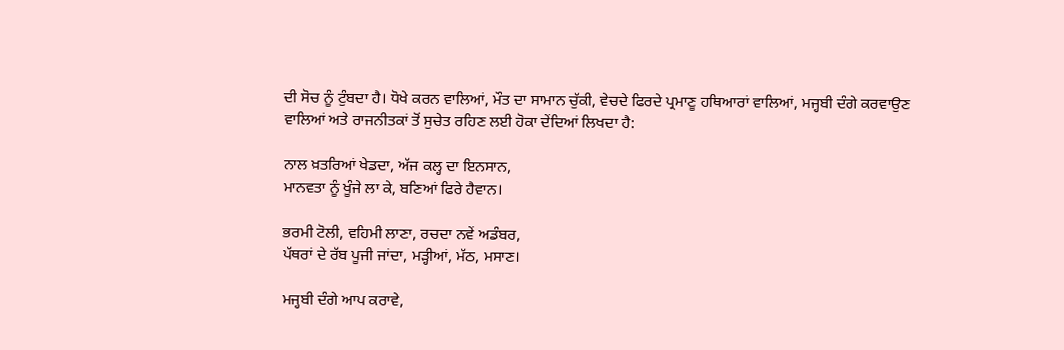ਦੀ ਸੋਚ ਨੂੰ ਟੁੰਬਦਾ ਹੈ। ਧੋਖੇ ਕਰਨ ਵਾਲਿਆਂ, ਮੌਤ ਦਾ ਸਾਮਾਨ ਚੁੱਕੀ, ਵੇਚਦੇ ਫਿਰਦੇ ਪ੍ਰਮਾਣੂ ਹਥਿਆਰਾਂ ਵਾਲਿਆਂ, ਮਜ੍ਹਬੀ ਦੰਗੇ ਕਰਵਾਉਣ ਵਾਲਿਆਂ ਅਤੇ ਰਾਜਨੀਤਕਾਂ ਤੋਂ ਸੁਚੇਤ ਰਹਿਣ ਲਈ ਹੋਕਾ ਦੇਂਦਿਆਂ ਲਿਖਦਾ ਹੈ:

ਨਾਲ ਖ਼ਤਰਿਆਂ ਖੇਡਦਾ, ਅੱਜ ਕਲ੍ਹ ਦਾ ਇਨਸਾਨ,
ਮਾਨਵਤਾ ਨੂੰ ਖੂੰਜੇ ਲਾ ਕੇ, ਬਣਿਆਂ ਫਿਰੇ ਹੈਵਾਨ।

ਭਰਮੀ ਟੋਲੀ, ਵਹਿਮੀ ਲਾਣਾ, ਰਚਦਾ ਨਵੇਂ ਅਡੰਬਰ,
ਪੱਥਰਾਂ ਦੇ ਰੱਬ ਪੂਜੀ ਜਾਂਦਾ, ਮੜ੍ਹੀਆਂ, ਮੱਠ, ਮਸਾਣ।

ਮਜ੍ਹਬੀ ਦੰਗੇ ਆਪ ਕਰਾਵੇ,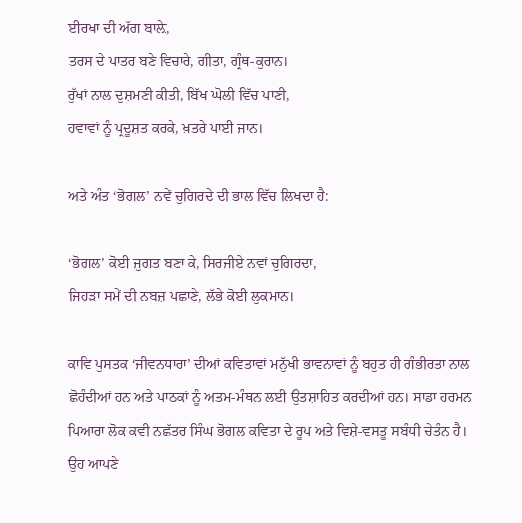ਈਰਖਾ ਦੀ ਅੱਗ ਬਾਲ਼ੇ,
ਤਰਸ ਦੇ ਪਾਤਰ ਬਣੇ ਵਿਚਾਰੇ, ਗੀਤਾ, ਗ੍ਰੰਥ-ਕੁਰਾਨ।
ਰੁੱਖਾਂ ਨਾਲ ਦੁਸ਼ਮਣੀ ਕੀਤੀ, ਬਿੱਖ ਘੋਲੀ ਵਿੱਚ ਪਾਣੀ,
ਹਵਾਵਾਂ ਨੂੰ ਪ੍ਰਦੂਸ਼ਤ ਕਰਕੇ, ਖ਼ਤਰੇ ਪਾਈ ਜਾਨ।

ਅਤੇ ਅੰਤ ‘ਭੋਗਲ’ ਨਵੇਂ ਚੁਗਿਰਦੇ ਦੀ ਭਾਲ ਵਿੱਚ ਲਿਖਦਾ ਹੈ:

‘ਭੋਗਲ’ ਕੋਈ ਜੁਗਤ ਬਣਾ ਕੇ, ਸਿਰਜੀਏ ਨਵਾਂ ਚੁਗਿਰਦਾ,
ਜਿਹੜਾ ਸਮੇਂ ਦੀ ਨਬਜ਼ ਪਛਾਣੇ, ਲੱਭੇ ਕੋਈ ਲੁਕਮਾਨ।

ਕਾਵਿ ਪੁਸਤਕ ‘ਜੀਵਨਧਾਰਾ’ ਦੀਆਂ ਕਵਿਤਾਵਾਂ ਮਨੁੱਖੀ ਭਾਵਨਾਵਾਂ ਨੂੰ ਬਹੁਤ ਹੀ ਗੰਭੀਰਤਾ ਨਾਲ ਛੋਹੰਦੀਆਂ ਹਨ ਅਤੇ ਪਾਠਕਾਂ ਨੂੰ ਅਤਮ-ਮੰਥਨ ਲਈ ਉਤਸ਼ਾਹਿਤ ਕਰਦੀਆਂ ਹਨ। ਸਾਡਾ ਹਰਮਨ ਪਿਆਰਾ ਲੋਕ ਕਵੀ ਨਛੱਤਰ ਸਿੰਘ ਭੋਗਲ ਕਵਿਤਾ ਦੇ ਰੂਪ ਅਤੇ ਵਿਸ਼ੇ-ਵਸਤੂ ਸਬੰਧੀ ਚੇਤੰਨ ਹੈ। ਉਹ ਆਪਣੇ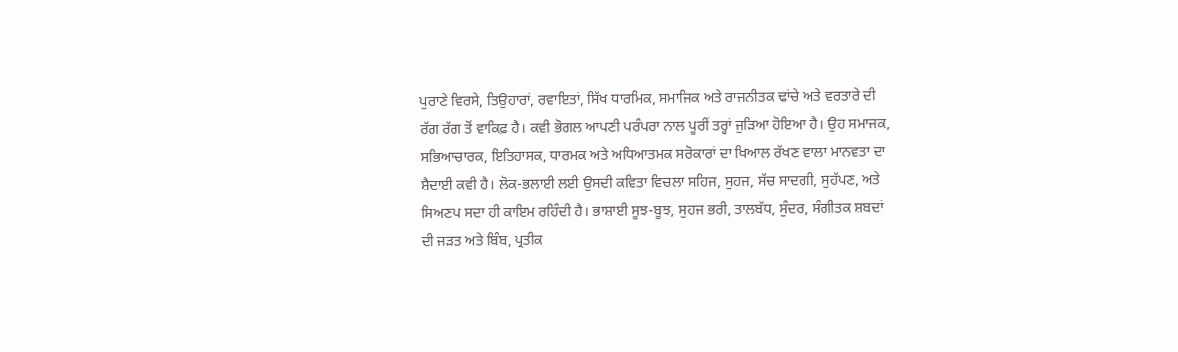ਪੁਰਾਣੇ ਵਿਰਸੇ, ਤਿਉਹਾਰਾਂ, ਰਵਾਇਤਾਂ, ਸਿੱਖ ਧਾਰਮਿਕ, ਸਮਾਜਿਕ ਅਤੇ ਰਾਜਨੀਤਕ ਢਾਂਚੇ ਅਤੇ ਵਰਤਾਰੇ ਦੀ ਰੱਗ ਰੱਗ ਤੋਂ ਵਾਕਿਫ਼ ਹੈ। ਕਵੀ ਭੋਗਲ ਆਪਣੀ ਪਰੰਪਰਾ ਨਾਲ ਪੂਰੀਂ ਤਰ੍ਹਾਂ ਜੁੜਿਆ ਹੋਇਆ ਹੈ। ਉਹ ਸਮਾਜਕ, ਸਭਿਆਚਾਰਕ, ਇਤਿਹਾਸਕ, ਧਾਰਮਕ ਅਤੇ ਅਧਿਆਤਮਕ ਸਰੋਕਾਰਾਂ ਦਾ ਖਿਆਲ ਰੱਖਣ ਵਾਲਾ ਮਾਨਵਤਾ ਦਾ ਸ਼ੈਦਾਈ ਕਵੀ ਹੈ। ਲੋਕ-ਭਲਾਈ ਲਈ ਉਸਦੀ ਕਵਿਤਾ ਵਿਚਲਾ ਸਹਿਜ, ਸੁਹਜ, ਸੱਚ ਸਾਦਗੀ, ਸੁਹੱਪਣ, ਅਤੇ ਸਿਅਣਪ ਸਦਾ ਹੀ ਕਾਇਮ ਰਹਿੰਦੀ ਹੈ। ਭਾਸ਼ਾਈ ਸੂਝ-ਬੂਝ, ਸੁਹਜ ਭਰੀ, ਤਾਲਬੱਧ, ਸੁੰਦਰ, ਸੰਗੀਤਕ ਸ਼ਬਦਾਂ ਦੀ ਜੜਤ ਅਤੇ ਬਿੰਬ, ਪ੍ਰਤੀਕ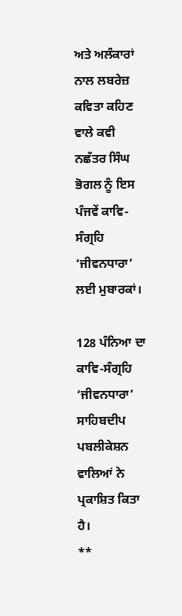ਅਤੇ ਅਲੰਕਾਰਾਂ ਨਾਲ ਲਬਰੇਜ਼ ਕਵਿਤਾ ਕਹਿਣ ਵਾਲੇ ਕਵੀ ਨਛੱਤਰ ਸਿੰਘ ਭੋਗਲ ਨੂੰ ਇਸ ਪੰਜਵੇਂ ਕਾਵਿ-ਸੰਗ੍ਰਹਿ ‘ਜੀਵਨਧਾਰਾ’ ਲਈ ਮੁਬਾਰਕਾਂ।

128 ਪੰਨਿਆ ਦਾ ਕਾਵਿ-ਸੰਗ੍ਰਹਿ ‘ਜੀਵਨਧਾਰਾ’ ਸਾਹਿਬਦੀਪ ਪਬਲੀਕੇਸ਼ਨ ਵਾਲਿਆਂ ਨੇ ਪ੍ਰਕਾਸ਼ਿਤ ਕਿਤਾ ਹੈ।
**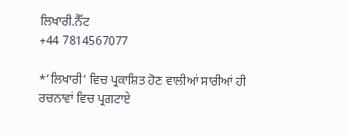ਲਿਖਾਰੀ.ਨੈੱਟ
+44 7814567077

*’ਲਿਖਾਰੀ’ ਵਿਚ ਪ੍ਰਕਾਸ਼ਿਤ ਹੋਣ ਵਾਲੀਆਂ ਸਾਰੀਆਂ ਹੀ ਰਚਨਾਵਾਂ ਵਿਚ ਪ੍ਰਗਟਾਏ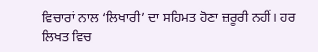ਵਿਚਾਰਾਂ ਨਾਲ ‘ਲਿਖਾਰੀ’ ਦਾ ਸਹਿਮਤ ਹੋਣਾ ਜ਼ਰੂਰੀ ਨਹੀਂ। ਹਰ ਲਿਖਤ ਵਿਚ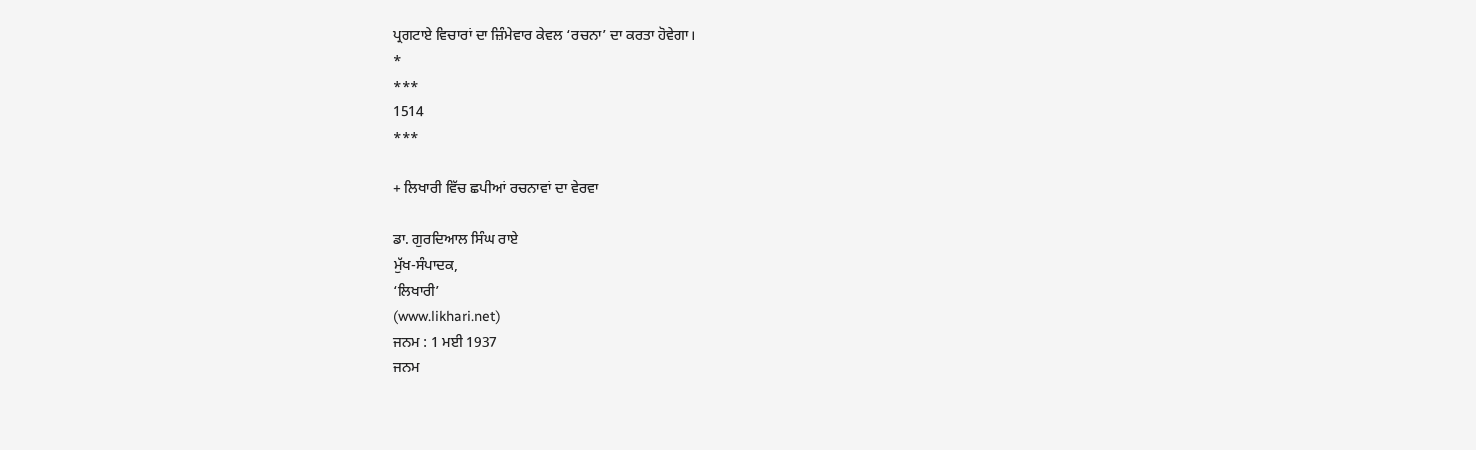ਪ੍ਰਗਟਾਏ ਵਿਚਾਰਾਂ ਦਾ ਜ਼ਿੰਮੇਵਾਰ ਕੇਵਲ ‘ਰਚਨਾ’ ਦਾ ਕਰਤਾ ਹੋਵੇਗਾ।
*
***
1514
***

+ ਲਿਖਾਰੀ ਵਿੱਚ ਛਪੀਆਂ ਰਚਨਾਵਾਂ ਦਾ ਵੇਰਵਾ

ਡਾ. ਗੁਰਦਿਆਲ ਸਿੰਘ ਰਾਏ
ਮੁੱਖ-ਸੰਪਾਦਕ,
‘ਲਿਖਾਰੀ’
(www.likhari.net)
ਜਨਮ : 1 ਮਈ 1937
ਜਨਮ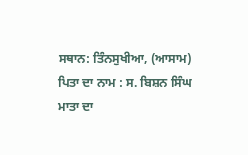ਸਥਾਨ: ਤਿੰਨਸੁਖੀਆ, (ਆਸਾਮ)
ਪਿਤਾ ਦਾ ਨਾਮ : ਸ. ਬਿਸ਼ਨ ਸਿੰਘ
ਮਾਤਾ ਦਾ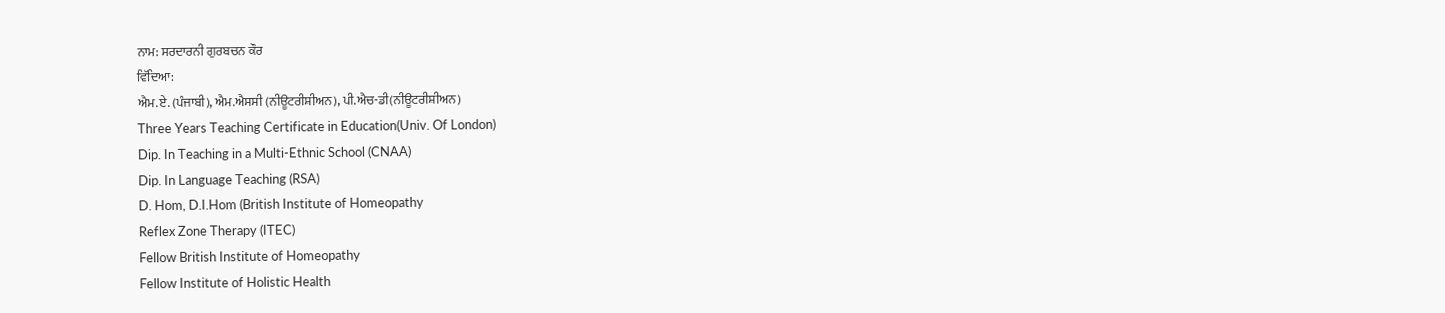ਨਾਮ: ਸਰਦਾਰਨੀ ਗੁਰਬਚਨ ਕੌਰ
ਵਿੱਦਿਆ:
ਐਮ.ਏ. (ਪੰਜਾਬੀ), ਐਮ.ਐਸਸੀ (ਨੀਊਟਰੀਸ਼ੀਅਨ), ਪੀ.ਐਚ-ਡੀ(ਨੀਊਟਰੀਸ਼ੀਅਨ)
Three Years Teaching Certificate in Education(Univ. Of London)
Dip. In Teaching in a Multi-Ethnic School (CNAA)
Dip. In Language Teaching (RSA)
D. Hom, D.I.Hom (British Institute of Homeopathy
Reflex Zone Therapy (ITEC)
Fellow British Institute of Homeopathy
Fellow Institute of Holistic Health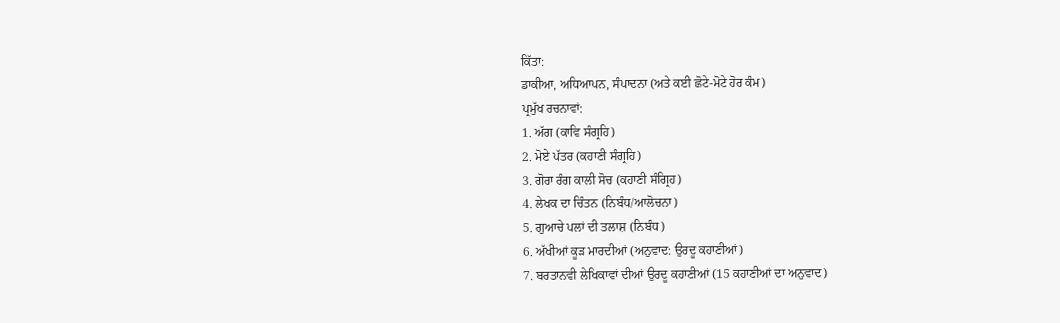ਕਿੱਤਾ:
ਡਾਕੀਆ, ਅਧਿਆਪਨ, ਸੰਪਾਦਨਾ (ਅਤੇ ਕਈ ਛੋਟੇ-ਮੋਟੇ ਹੋਰ ਕੰਮ)
ਪ੍ਰਮੁੱਖ ਰਚਨਾਵਾਂ:
1. ਅੱਗ (ਕਾਵਿ ਸੰਗ੍ਰਹਿ)
2. ਮੋਏ ਪੱਤਰ (ਕਹਾਣੀ ਸੰਗ੍ਰਹਿ)
3. ਗੋਰਾ ਰੰਗ ਕਾਲੀ ਸੋਚ (ਕਹਾਣੀ ਸੰਗ੍ਰਿਹ)
4. ਲੇਖਕ ਦਾ ਚਿੰਤਨ (ਨਿਬੰਧ/ਆਲੋਚਨਾ)
5. ਗੁਆਚੇ ਪਲਾਂ ਦੀ ਤਲਾਸ਼ (ਨਿਬੰਧ)
6. ਅੱਖੀਆਂ ਕੂੜ ਮਾਰਦੀਆਂ (ਅਨੁਵਾਦ: ਉਰਦੂ ਕਹਾਣੀਆਂ)
7. ਬਰਤਾਨਵੀ ਲੇਖਿਕਾਵਾਂ ਦੀਆਂ ਉਰਦੂ ਕਹਾਣੀਆਂ (15 ਕਹਾਣੀਆਂ ਦਾ ਅਨੁਵਾਦ)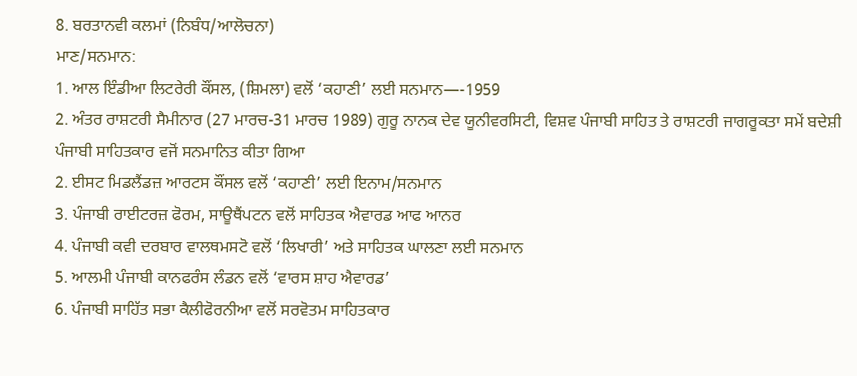8. ਬਰਤਾਨਵੀ ਕਲਮਾਂ (ਨਿਬੰਧ/ਆਲੋਚਨਾ)
ਮਾਣ/ਸਨਮਾਨ:
1. ਆਲ ਇੰਡੀਆ ਲਿਟਰੇਰੀ ਕੌਂਸਲ, (ਸ਼ਿਮਲਾ) ਵਲੋਂ ‘ਕਹਾਣੀ’ ਲਈ ਸਨਮਾਨ—-1959
2. ਅੰਤਰ ਰਾਸ਼ਟਰੀ ਸੈਮੀਨਾਰ (27 ਮਾਰਚ-31 ਮਾਰਚ 1989) ਗੁਰੂ ਨਾਨਕ ਦੇਵ ਯੂਨੀਵਰਸਿਟੀ, ਵਿਸ਼ਵ ਪੰਜਾਬੀ ਸਾਹਿਤ ਤੇ ਰਾਸ਼ਟਰੀ ਜਾਗਰੂਕਤਾ ਸਮੇਂ ਬਦੇਸ਼ੀ ਪੰਜਾਬੀ ਸਾਹਿਤਕਾਰ ਵਜੋਂ ਸਨਮਾਨਿਤ ਕੀਤਾ ਗਿਆ
2. ਈਸਟ ਮਿਡਲੈਂਡਜ਼ ਆਰਟਸ ਕੌਂਸਲ ਵਲੋਂ ‘ਕਹਾਣੀ’ ਲਈ ਇਨਾਮ/ਸਨਮਾਨ
3. ਪੰਜਾਬੀ ਰਾਈਟਰਜ਼ ਫੋਰਮ, ਸਾਊਥੈਂਪਟਨ ਵਲੋਂ ਸਾਹਿਤਕ ਐਵਾਰਡ ਆਫ ਆਨਰ
4. ਪੰਜਾਬੀ ਕਵੀ ਦਰਬਾਰ ਵਾਲਥਮਸਟੋ ਵਲੋਂ ‘ਲਿਖਾਰੀ’ ਅਤੇ ਸਾਹਿਤਕ ਘਾਲਣਾ ਲਈ ਸਨਮਾਨ
5. ਆਲਮੀ ਪੰਜਾਬੀ ਕਾਨਫਰੰਸ ਲੰਡਨ ਵਲੋਂ ‘ਵਾਰਸ ਸ਼ਾਹ ਐਵਾਰਡ’
6. ਪੰਜਾਬੀ ਸਾਹਿੱਤ ਸਭਾ ਕੈਲੀਫੋਰਨੀਆ ਵਲੋਂ ਸਰਵੋਤਮ ਸਾਹਿਤਕਾਰ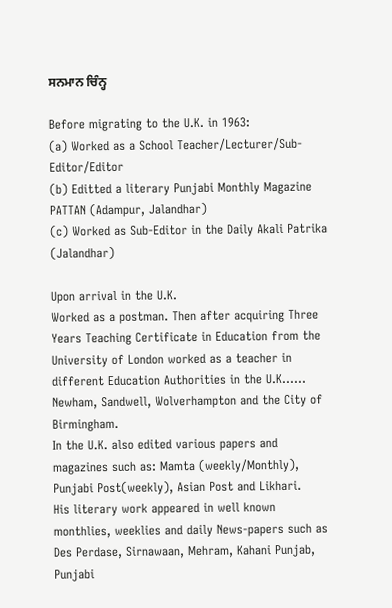ਸਨਮਾਨ ਚਿੰਨ੍ਹ

Before migrating to the U.K. in 1963:
(a) Worked as a School Teacher/Lecturer/Sub-Editor/Editor
(b) Editted a literary Punjabi Monthly Magazine PATTAN (Adampur, Jalandhar)
(c) Worked as Sub-Editor in the Daily Akali Patrika (Jalandhar)

Upon arrival in the U.K.
Worked as a postman. Then after acquiring Three Years Teaching Certificate in Education from the University of London worked as a teacher in different Education Authorities in the U.K…… Newham, Sandwell, Wolverhampton and the City of Birmingham.
In the U.K. also edited various papers and magazines such as: Mamta (weekly/Monthly), Punjabi Post(weekly), Asian Post and Likhari.
His literary work appeared in well known monthlies, weeklies and daily News-papers such as Des Perdase, Sirnawaan, Mehram, Kahani Punjab, Punjabi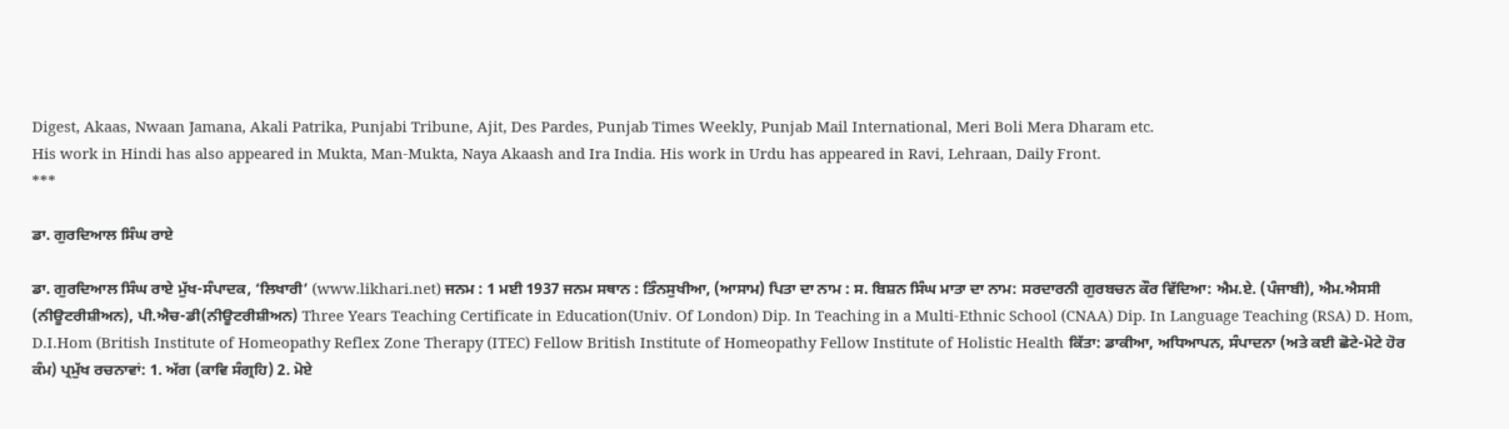Digest, Akaas, Nwaan Jamana, Akali Patrika, Punjabi Tribune, Ajit, Des Pardes, Punjab Times Weekly, Punjab Mail International, Meri Boli Mera Dharam etc.
His work in Hindi has also appeared in Mukta, Man-Mukta, Naya Akaash and Ira India. His work in Urdu has appeared in Ravi, Lehraan, Daily Front.
***

ਡਾ. ਗੁਰਦਿਆਲ ਸਿੰਘ ਰਾਏ

ਡਾ. ਗੁਰਦਿਆਲ ਸਿੰਘ ਰਾਏ ਮੁੱਖ-ਸੰਪਾਦਕ, ‘ਲਿਖਾਰੀ’ (www.likhari.net) ਜਨਮ : 1 ਮਈ 1937 ਜਨਮ ਸਥਾਨ : ਤਿੰਨਸੁਖੀਆ, (ਆਸਾਮ) ਪਿਤਾ ਦਾ ਨਾਮ : ਸ. ਬਿਸ਼ਨ ਸਿੰਘ ਮਾਤਾ ਦਾ ਨਾਮ: ਸਰਦਾਰਨੀ ਗੁਰਬਚਨ ਕੌਰ ਵਿੱਦਿਆ: ਐਮ.ਏ. (ਪੰਜਾਬੀ), ਐਮ.ਐਸਸੀ (ਨੀਊਟਰੀਸ਼ੀਅਨ), ਪੀ.ਐਚ-ਡੀ(ਨੀਊਟਰੀਸ਼ੀਅਨ) Three Years Teaching Certificate in Education(Univ. Of London) Dip. In Teaching in a Multi-Ethnic School (CNAA) Dip. In Language Teaching (RSA) D. Hom, D.I.Hom (British Institute of Homeopathy Reflex Zone Therapy (ITEC) Fellow British Institute of Homeopathy Fellow Institute of Holistic Health ਕਿੱਤਾ: ਡਾਕੀਆ, ਅਧਿਆਪਨ, ਸੰਪਾਦਨਾ (ਅਤੇ ਕਈ ਛੋਟੇ-ਮੋਟੇ ਹੋਰ ਕੰਮ) ਪ੍ਰਮੁੱਖ ਰਚਨਾਵਾਂ: 1. ਅੱਗ (ਕਾਵਿ ਸੰਗ੍ਰਹਿ) 2. ਮੋਏ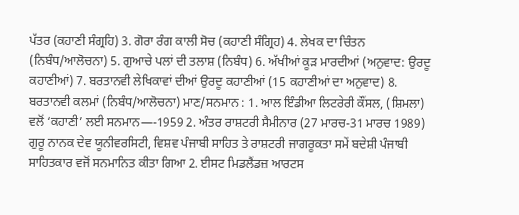ਪੱਤਰ (ਕਹਾਣੀ ਸੰਗ੍ਰਹਿ) 3. ਗੋਰਾ ਰੰਗ ਕਾਲੀ ਸੋਚ (ਕਹਾਣੀ ਸੰਗ੍ਰਿਹ) 4. ਲੇਖਕ ਦਾ ਚਿੰਤਨ (ਨਿਬੰਧ/ਆਲੋਚਨਾ) 5. ਗੁਆਚੇ ਪਲਾਂ ਦੀ ਤਲਾਸ਼ (ਨਿਬੰਧ) 6. ਅੱਖੀਆਂ ਕੂੜ ਮਾਰਦੀਆਂ (ਅਨੁਵਾਦ: ਉਰਦੂ ਕਹਾਣੀਆਂ) 7. ਬਰਤਾਨਵੀ ਲੇਖਿਕਾਵਾਂ ਦੀਆਂ ਉਰਦੂ ਕਹਾਣੀਆਂ (15 ਕਹਾਣੀਆਂ ਦਾ ਅਨੁਵਾਦ) 8. ਬਰਤਾਨਵੀ ਕਲਮਾਂ (ਨਿਬੰਧ/ਆਲੋਚਨਾ) ਮਾਣ/ਸਨਮਾਨ : 1. ਆਲ ਇੰਡੀਆ ਲਿਟਰੇਰੀ ਕੌਂਸਲ, (ਸ਼ਿਮਲਾ) ਵਲੋਂ ‘ਕਹਾਣੀ’ ਲਈ ਸਨਮਾਨ—-1959 2. ਅੰਤਰ ਰਾਸ਼ਟਰੀ ਸੈਮੀਨਾਰ (27 ਮਾਰਚ-31 ਮਾਰਚ 1989) ਗੁਰੂ ਨਾਨਕ ਦੇਵ ਯੂਨੀਵਰਸਿਟੀ, ਵਿਸ਼ਵ ਪੰਜਾਬੀ ਸਾਹਿਤ ਤੇ ਰਾਸ਼ਟਰੀ ਜਾਗਰੂਕਤਾ ਸਮੇਂ ਬਦੇਸ਼ੀ ਪੰਜਾਬੀ ਸਾਹਿਤਕਾਰ ਵਜੋਂ ਸਨਮਾਨਿਤ ਕੀਤਾ ਗਿਆ 2. ਈਸਟ ਮਿਡਲੈਂਡਜ਼ ਆਰਟਸ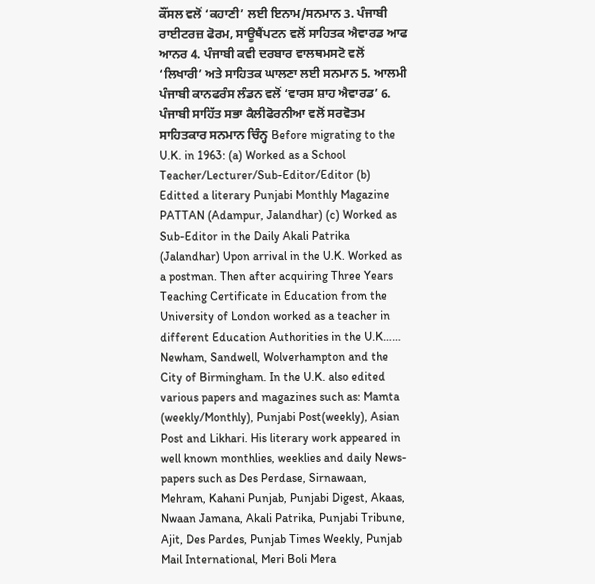ਕੌਂਸਲ ਵਲੋਂ ‘ਕਹਾਣੀ’ ਲਈ ਇਨਾਮ/ਸਨਮਾਨ 3. ਪੰਜਾਬੀ ਰਾਈਟਰਜ਼ ਫੋਰਮ, ਸਾਊਥੈਂਪਟਨ ਵਲੋਂ ਸਾਹਿਤਕ ਐਵਾਰਡ ਆਫ ਆਨਰ 4. ਪੰਜਾਬੀ ਕਵੀ ਦਰਬਾਰ ਵਾਲਥਮਸਟੋ ਵਲੋਂ ‘ਲਿਖਾਰੀ’ ਅਤੇ ਸਾਹਿਤਕ ਘਾਲਣਾ ਲਈ ਸਨਮਾਨ 5. ਆਲਮੀ ਪੰਜਾਬੀ ਕਾਨਫਰੰਸ ਲੰਡਨ ਵਲੋਂ ‘ਵਾਰਸ ਸ਼ਾਹ ਐਵਾਰਡ’ 6. ਪੰਜਾਬੀ ਸਾਹਿੱਤ ਸਭਾ ਕੈਲੀਫੋਰਨੀਆ ਵਲੋਂ ਸਰਵੋਤਮ ਸਾਹਿਤਕਾਰ ਸਨਮਾਨ ਚਿੰਨ੍ਹ Before migrating to the U.K. in 1963: (a) Worked as a School Teacher/Lecturer/Sub-Editor/Editor (b) Editted a literary Punjabi Monthly Magazine PATTAN (Adampur, Jalandhar) (c) Worked as Sub-Editor in the Daily Akali Patrika (Jalandhar) Upon arrival in the U.K. Worked as a postman. Then after acquiring Three Years Teaching Certificate in Education from the University of London worked as a teacher in different Education Authorities in the U.K…… Newham, Sandwell, Wolverhampton and the City of Birmingham. In the U.K. also edited various papers and magazines such as: Mamta (weekly/Monthly), Punjabi Post(weekly), Asian Post and Likhari. His literary work appeared in well known monthlies, weeklies and daily News-papers such as Des Perdase, Sirnawaan, Mehram, Kahani Punjab, Punjabi Digest, Akaas, Nwaan Jamana, Akali Patrika, Punjabi Tribune, Ajit, Des Pardes, Punjab Times Weekly, Punjab Mail International, Meri Boli Mera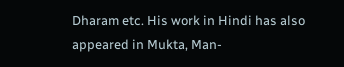Dharam etc. His work in Hindi has also appeared in Mukta, Man-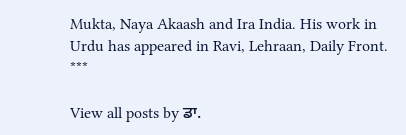Mukta, Naya Akaash and Ira India. His work in Urdu has appeared in Ravi, Lehraan, Daily Front. ***

View all posts by ਡਾ.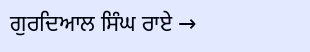ਗੁਰਦਿਆਲ ਸਿੰਘ ਰਾਏ →